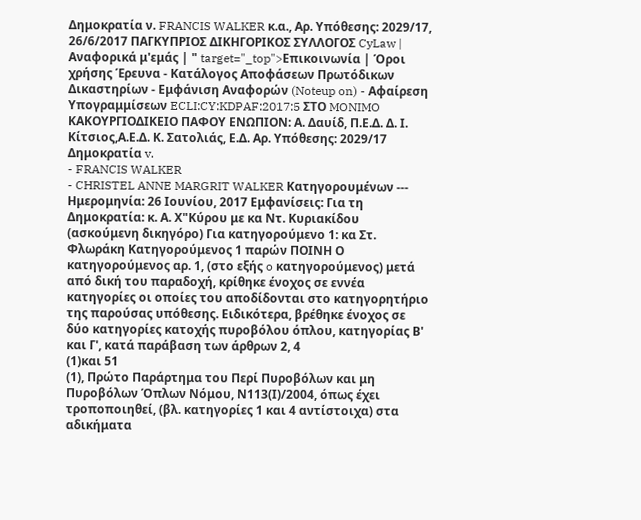Δημοκρατία ν. FRANCIS WALKER κ.α., Αρ. Υπόθεσης: 2029/17, 26/6/2017 ΠΑΓΚΥΠΡΙΟΣ ΔΙΚΗΓΟΡΙΚΟΣ ΣΥΛΛΟΓΟΣ CyLaw | Αναφορικά μ'εμάς | " target="_top">Επικοινωνία | Όροι χρήσης Έρευνα - Κατάλογος Αποφάσεων Πρωτόδικων Δικαστηρίων - Εμφάνιση Αναφορών (Noteup on) - Αφαίρεση Υπογραμμίσεων ECLI:CY:KDPAF:2017:5 ΣΤΟ MONIMO ΚΑΚΟΥΡΓΙΟΔΙΚΕΙΟ ΠΑΦΟΥ ΕΝΩΠΙΟΝ: Α. Δαυίδ, Π.Ε.Δ. Δ. Ι. Κίτσιος,Α.Ε.Δ. Κ. Σατολιάς, Ε.Δ. Αρ. Υπόθεσης: 2029/17 Δημοκρατία v.
- FRANCIS WALKER
- CHRISTEL ANNE MARGRIT WALKER Κατηγορουμένων --- Ημερομηνία: 26 Ιουνίου, 2017 Εμφανίσεις: Για τη Δημοκρατία: κ. Α. Χ"Κύρου με κα Ντ. Κυριακίδου (ασκούμενη δικηγόρο) Για κατηγορούμενο 1: κα Στ. Φλωράκη Κατηγορούμενος 1 παρών ΠΟΙΝΗ Ο κατηγορούμενος αρ. 1, (στο εξής o κατηγορούμενος) μετά από δική του παραδοχή, κρίθηκε ένοχος σε εννέα κατηγορίες οι οποίες του αποδίδονται στο κατηγορητήριο της παρούσας υπόθεσης. Ειδικότερα, βρέθηκε ένοχος σε δύο κατηγορίες κατοχής πυροβόλου όπλου, κατηγορίας Β' και Γ', κατά παράβαση των άρθρων 2, 4
(1)και 51
(1), Πρώτο Παράρτημα του Περί Πυροβόλων και μη Πυροβόλων Όπλων Νόμου, Ν113(Ι)/2004, όπως έχει τροποποιηθεί, (βλ. κατηγορίες 1 και 4 αντίστοιχα) στα αδικήματα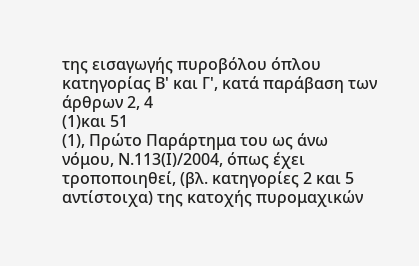της εισαγωγής πυροβόλου όπλου κατηγορίας Β' και Γ', κατά παράβαση των άρθρων 2, 4
(1)και 51
(1), Πρώτο Παράρτημα του ως άνω νόμου, Ν.113(Ι)/2004, όπως έχει τροποποιηθεί, (βλ. κατηγορίες 2 και 5 αντίστοιχα) της κατοχής πυρομαχικών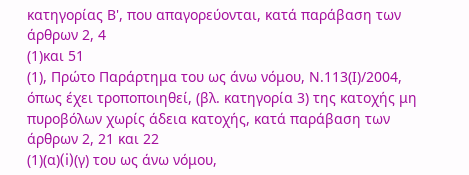κατηγορίας Β', που απαγορεύονται, κατά παράβαση των άρθρων 2, 4
(1)και 51
(1), Πρώτο Παράρτημα του ως άνω νόμου, Ν.113(Ι)/2004, όπως έχει τροποποιηθεί, (βλ. κατηγορία 3) της κατοχής μη πυροβόλων χωρίς άδεια κατοχής, κατά παράβαση των άρθρων 2, 21 και 22
(1)(α)(i)(γ) του ως άνω νόμου,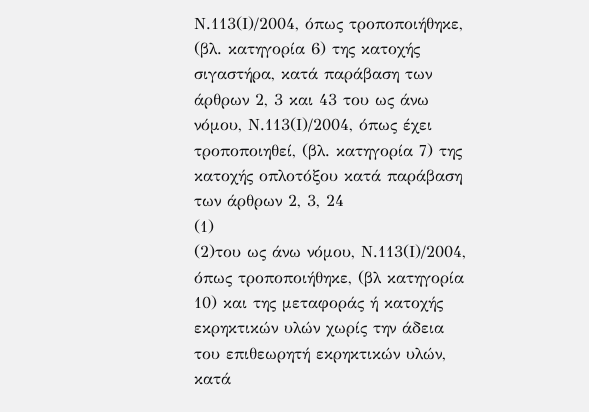Ν.113(Ι)/2004, όπως τροποποιήθηκε, (βλ. κατηγορία 6) της κατοχής σιγαστήρα, κατά παράβαση των άρθρων 2, 3 και 43 του ως άνω νόμου, Ν.113(Ι)/2004, όπως έχει τροποποιηθεί, (βλ. κατηγορία 7) της κατοχής οπλοτόξου κατά παράβαση των άρθρων 2, 3, 24
(1)
(2)του ως άνω νόμου, Ν.113(Ι)/2004, όπως τροποποιήθηκε, (βλ κατηγορία 10) και της μεταφοράς ή κατοχής εκρηκτικών υλών χωρίς την άδεια του επιθεωρητή εκρηκτικών υλών, κατά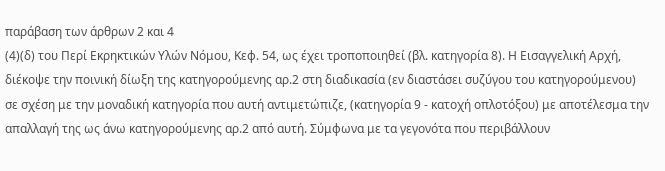παράβαση των άρθρων 2 και 4
(4)(δ) του Περί Εκρηκτικών Υλών Νόμου, Κεφ. 54, ως έχει τροποποιηθεί (βλ. κατηγορία 8). Η Εισαγγελική Αρχή, διέκοψε την ποινική δίωξη της κατηγορούμενης αρ.2 στη διαδικασία (εν διαστάσει συζύγου του κατηγορούμενου) σε σχέση με την μοναδική κατηγορία που αυτή αντιμετώπιζε, (κατηγορία 9 - κατοχή οπλοτόξου) με αποτέλεσμα την απαλλαγή της ως άνω κατηγορούμενης αρ.2 από αυτή. Σύμφωνα με τα γεγονότα που περιβάλλουν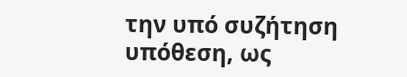την υπό συζήτηση υπόθεση, ως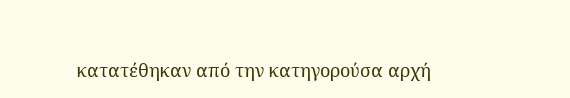κατατέθηκαν από την κατηγορούσα αρχή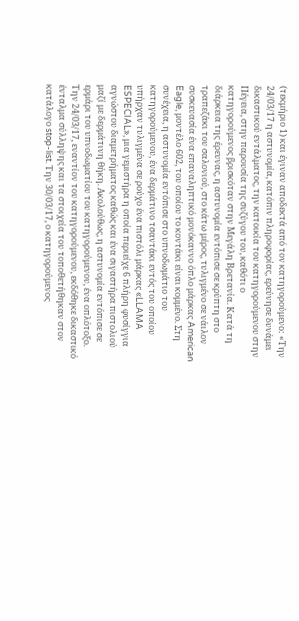(τεκμήριο 1) και έγιναν αποδεκτά από τον κατηγορούμενο: «Την 24/03/17 η αστυνομία, κατόπιν πληροφορίας, ερεύνησε δυνάμει δικαστικού εντάλματος, την κατοικία του κατηγορούμενου στην Πέγεια, στην παρουσία της συζύγου του, καθότι ο κατηγορούμενος βρισκόταν στην Μεγάλη Βρετανία. Κατά τη διάρκεια της έρευνας, η αστυνομία εντόπισε σε κρύπτη στο τραπεζάκι του σαλονιού, στο κάτω μέρος, τυλιγμένο σε νάιλον συσκευασία ένα επαναληπτικό μονόκαννο όπλο μάρκας American Eagle, μοντέλο 602, του οποίου το κοντάκι είναι κομμένο. Στη συνέχεια, η αστυνομία εντόπισε στο υπνοδωμάτιο του κατηγορούμενου, ένα δερμάτινο τσαντάκι εντός του οποίου υπήρχαν τυλιγμένα σε ρούχο ένα πιστόλι μάρκας «LLAMA ESPECIAL», μια γεμιστήρα η οποία περιείχε 6 πλήρη φυσίγγια αγνώστου διαμετρήματος καθώς και ένα σιγαστήρα πιστολιού μαζί με δερμάτινη θήκη. Ακολούθως, η αστυνομία εντόπισε σε ερμάρι του υπνοδωματίου του κατηγορούμενου, ένα οπλότοξο. Την 24/03/17, εναντίον του κατηγορούμενου, εκδόθηκε δικαστικό ένταλμα σύλληψης και τα στοιχεία του τοποθετήθηκαν στον κατάλογο stop-list. Την 30/03/17, ο κατηγορούμενος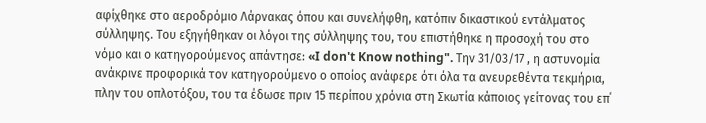αφίχθηκε στο αεροδρόμιο Λάρνακας όπου και συνελήφθη, κατόπιν δικαστικού εντάλματος σύλληψης. Του εξηγήθηκαν οι λόγοι της σύλληψης του, του επιστήθηκε η προσοχή του στο νόμο και ο κατηγορούμενος απάντησε: «I don't Know nothing". Την 31/03/17 , η αστυνομία ανάκρινε προφορικά τον κατηγορούμενο ο οποίος ανάφερε ότι όλα τα ανευρεθέντα τεκμήρια, πλην του οπλοτόξου, του τα έδωσε πριν 15 περίπου χρόνια στη Σκωτία κάποιος γείτονας του επ΄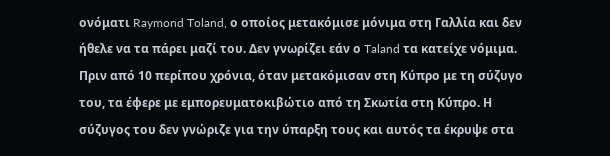ονόματι Raymond Toland, ο οποίος μετακόμισε μόνιμα στη Γαλλία και δεν ήθελε να τα πάρει μαζί του. Δεν γνωρίζει εάν ο Taland τα κατείχε νόμιμα. Πριν από 10 περίπου χρόνια, όταν μετακόμισαν στη Κύπρο με τη σύζυγο του, τα έφερε με εμπορευματοκιβώτιο από τη Σκωτία στη Κύπρο. Η σύζυγος του δεν γνώριζε για την ύπαρξη τους και αυτός τα έκρυψε στα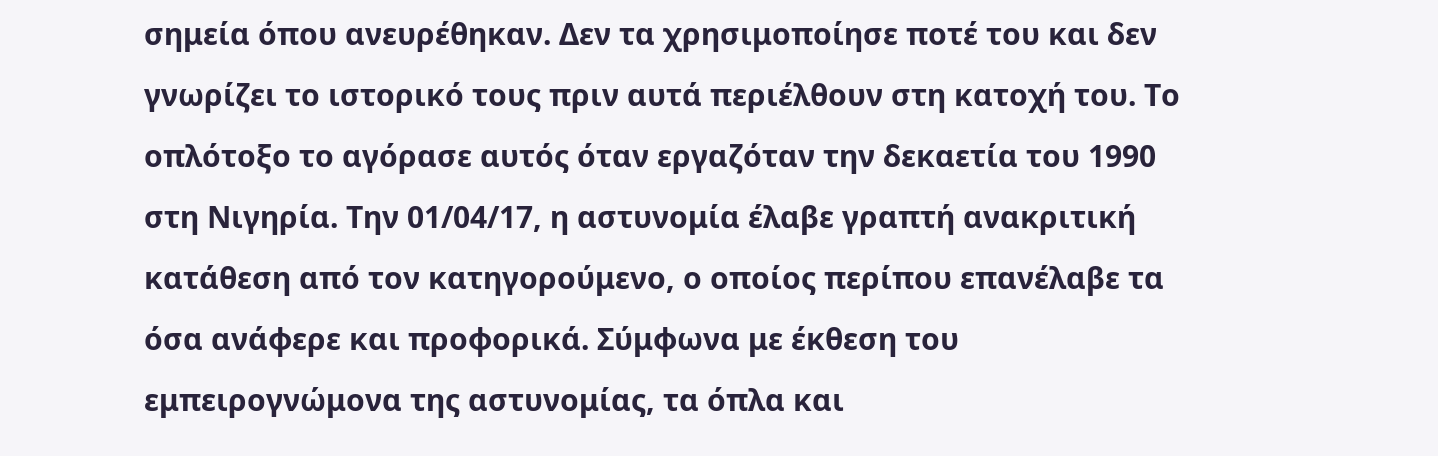σημεία όπου ανευρέθηκαν. Δεν τα χρησιμοποίησε ποτέ του και δεν γνωρίζει το ιστορικό τους πριν αυτά περιέλθουν στη κατοχή του. Το οπλότοξο το αγόρασε αυτός όταν εργαζόταν την δεκαετία του 1990 στη Νιγηρία. Την 01/04/17, η αστυνομία έλαβε γραπτή ανακριτική κατάθεση από τον κατηγορούμενο, ο οποίος περίπου επανέλαβε τα όσα ανάφερε και προφορικά. Σύμφωνα με έκθεση του εμπειρογνώμονα της αστυνομίας, τα όπλα και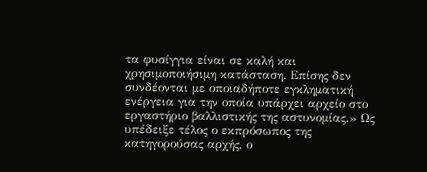τα φυσίγγια είναι σε καλή και χρησιμοποιήσιμη κατάσταση. Επίσης δεν συνδέονται με οποιαδήποτε εγκληματική ενέργεια για την οποία υπάρχει αρχείο στο εργαστήριο βαλλιστικής της αστυνομίας.» Ως υπέδειξε τέλος ο εκπρόσωπος της κατηγορούσας αρχής, ο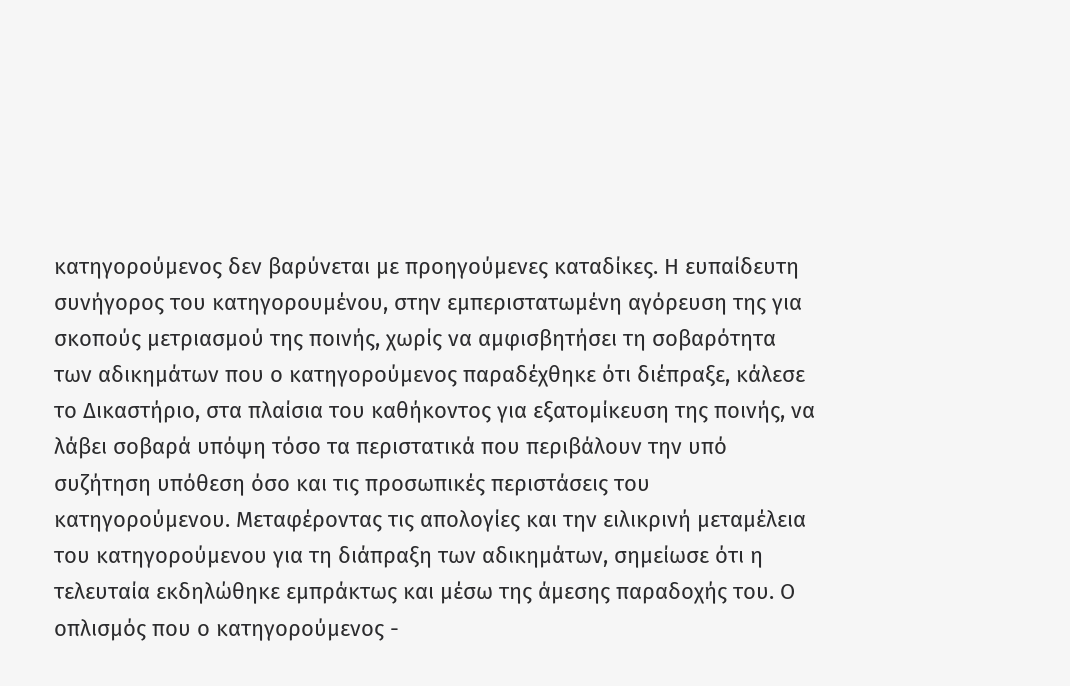κατηγορούμενος δεν βαρύνεται με προηγούμενες καταδίκες. Η ευπαίδευτη συνήγορος του κατηγορουμένου, στην εμπεριστατωμένη αγόρευση της για σκοπούς μετριασμού της ποινής, χωρίς να αμφισβητήσει τη σοβαρότητα των αδικημάτων που ο κατηγορούμενος παραδέχθηκε ότι διέπραξε, κάλεσε το Δικαστήριο, στα πλαίσια του καθήκοντος για εξατομίκευση της ποινής, να λάβει σοβαρά υπόψη τόσο τα περιστατικά που περιβάλουν την υπό συζήτηση υπόθεση όσο και τις προσωπικές περιστάσεις του κατηγορούμενου. Μεταφέροντας τις απολογίες και την ειλικρινή μεταμέλεια του κατηγορούμενου για τη διάπραξη των αδικημάτων, σημείωσε ότι η τελευταία εκδηλώθηκε εμπράκτως και μέσω της άμεσης παραδοχής του. Ο οπλισμός που ο κατηγορούμενος -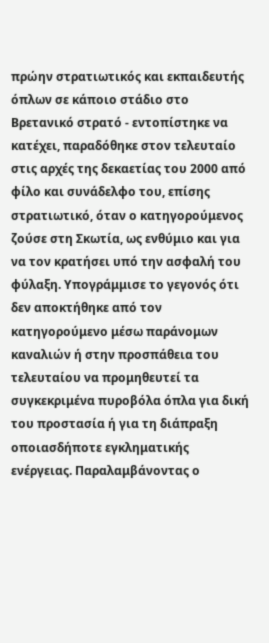πρώην στρατιωτικός και εκπαιδευτής όπλων σε κάποιο στάδιο στο Βρετανικό στρατό - εντοπίστηκε να κατέχει, παραδόθηκε στον τελευταίο στις αρχές της δεκαετίας του 2000 από φίλο και συνάδελφο του, επίσης στρατιωτικό, όταν ο κατηγορούμενος ζούσε στη Σκωτία, ως ενθύμιο και για να τον κρατήσει υπό την ασφαλή του φύλαξη. Υπογράμμισε το γεγονός ότι δεν αποκτήθηκε από τον κατηγορούμενο μέσω παράνομων καναλιών ή στην προσπάθεια του τελευταίου να προμηθευτεί τα συγκεκριμένα πυροβόλα όπλα για δική του προστασία ή για τη διάπραξη οποιασδήποτε εγκληματικής ενέργειας. Παραλαμβάνοντας ο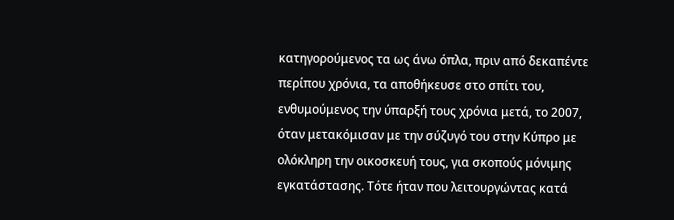κατηγορούμενος τα ως άνω όπλα, πριν από δεκαπέντε περίπου χρόνια, τα αποθήκευσε στο σπίτι του, ενθυμούμενος την ύπαρξή τους χρόνια μετά, το 2007, όταν μετακόμισαν με την σύζυγό του στην Κύπρο με ολόκληρη την οικοσκευή τους, για σκοπούς μόνιμης εγκατάστασης. Τότε ήταν που λειτουργώντας κατά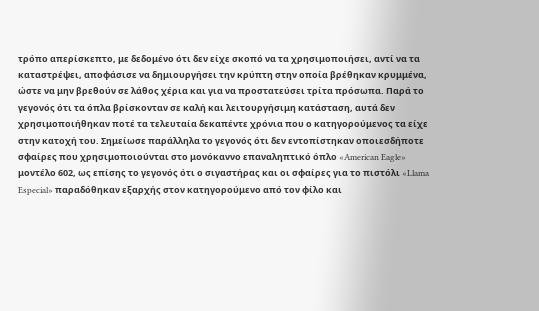τρόπο απερίσκεπτο, με δεδομένο ότι δεν είχε σκοπό να τα χρησιμοποιήσει, αντί να τα καταστρέψει, αποφάσισε να δημιουργήσει την κρύπτη στην οποία βρέθηκαν κρυμμένα, ώστε να μην βρεθούν σε λάθος χέρια και για να προστατεύσει τρίτα πρόσωπα. Παρά το γεγονός ότι τα όπλα βρίσκονταν σε καλή και λειτουργήσιμη κατάσταση, αυτά δεν χρησιμοποιήθηκαν ποτέ τα τελευταία δεκαπέντε χρόνια που ο κατηγορούμενος τα είχε στην κατοχή του. Σημείωσε παράλληλα το γεγονός ότι δεν εντοπίστηκαν οποιεσδήποτε σφαίρες που χρησιμοποιούνται στο μονόκαννο επαναληπτικό όπλο «American Eagle» μοντέλο 602, ως επίσης το γεγονός ότι ο σιγαστήρας και οι σφαίρες για το πιστόλι «Llama Especial» παραδόθηκαν εξαρχής στον κατηγορούμενο από τον φίλο και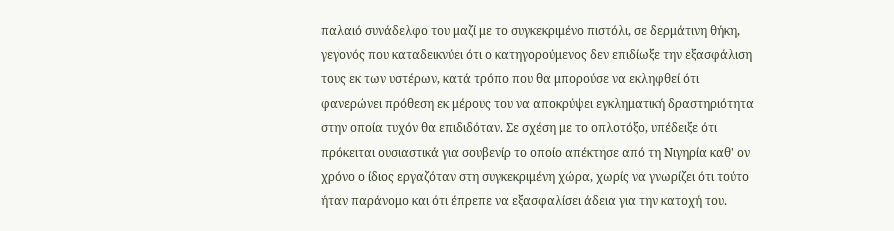παλαιό συνάδελφο του μαζί με το συγκεκριμένο πιστόλι, σε δερμάτινη θήκη, γεγονός που καταδεικνύει ότι ο κατηγορούμενος δεν επιδίωξε την εξασφάλιση τους εκ των υστέρων, κατά τρόπο που θα μπορούσε να εκληφθεί ότι φανερώνει πρόθεση εκ μέρους του να αποκρύψει εγκληματική δραστηριότητα στην οποία τυχόν θα επιδιδόταν. Σε σχέση με το οπλοτόξο, υπέδειξε ότι πρόκειται ουσιαστικά για σουβενίρ το οποίο απέκτησε από τη Νιγηρία καθ' ον χρόνο ο ίδιος εργαζόταν στη συγκεκριμένη χώρα, χωρίς να γνωρίζει ότι τούτο ήταν παράνομο και ότι έπρεπε να εξασφαλίσει άδεια για την κατοχή του.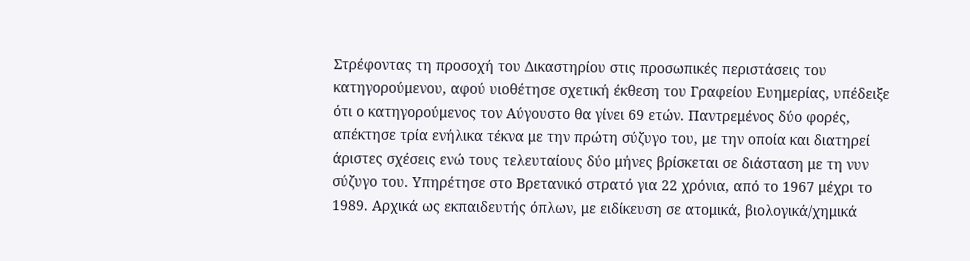Στρέφοντας τη προσοχή του Δικαστηρίου στις προσωπικές περιστάσεις του κατηγορούμενου, αφού υιοθέτησε σχετική έκθεση του Γραφείου Ευημερίας, υπέδειξε ότι ο κατηγορούμενος τον Αύγουστο θα γίνει 69 ετών. Παντρεμένος δύο φορές, απέκτησε τρία ενήλικα τέκνα με την πρώτη σύζυγο του, με την οποία και διατηρεί άριστες σχέσεις ενώ τους τελευταίους δύο μήνες βρίσκεται σε διάσταση με τη νυν σύζυγο του. Υπηρέτησε στο Βρετανικό στρατό για 22 χρόνια, από το 1967 μέχρι το 1989. Αρχικά ως εκπαιδευτής όπλων, με ειδίκευση σε ατομικά, βιολογικά/χημικά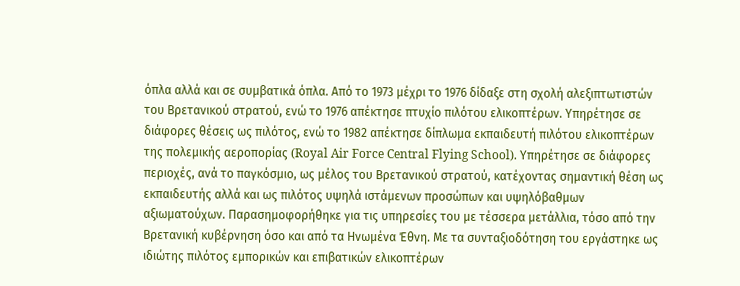όπλα αλλά και σε συμβατικά όπλα. Από το 1973 μέχρι το 1976 δίδαξε στη σχολή αλεξιπτωτιστών του Βρετανικού στρατού, ενώ το 1976 απέκτησε πτυχίο πιλότου ελικοπτέρων. Υπηρέτησε σε διάφορες θέσεις ως πιλότος, ενώ το 1982 απέκτησε δίπλωμα εκπαιδευτή πιλότου ελικοπτέρων της πολεμικής αεροπορίας (Royal Air Force Central Flying School). Υπηρέτησε σε διάφορες περιοχές, ανά το παγκόσμιο, ως μέλος του Βρετανικού στρατού, κατέχοντας σημαντική θέση ως εκπαιδευτής αλλά και ως πιλότος υψηλά ιστάμενων προσώπων και υψηλόβαθμων αξιωματούχων. Παρασημοφορήθηκε για τις υπηρεσίες του με τέσσερα μετάλλια, τόσο από την Βρετανική κυβέρνηση όσο και από τα Ηνωμένα Έθνη. Με τα συνταξιοδότηση του εργάστηκε ως ιδιώτης πιλότος εμπορικών και επιβατικών ελικοπτέρων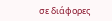σε διάφορες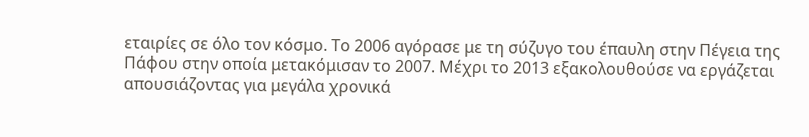εταιρίες σε όλο τον κόσμο. Το 2006 αγόρασε με τη σύζυγο του έπαυλη στην Πέγεια της Πάφου στην οποία μετακόμισαν το 2007. Μέχρι το 2013 εξακολουθούσε να εργάζεται απουσιάζοντας για μεγάλα χρονικά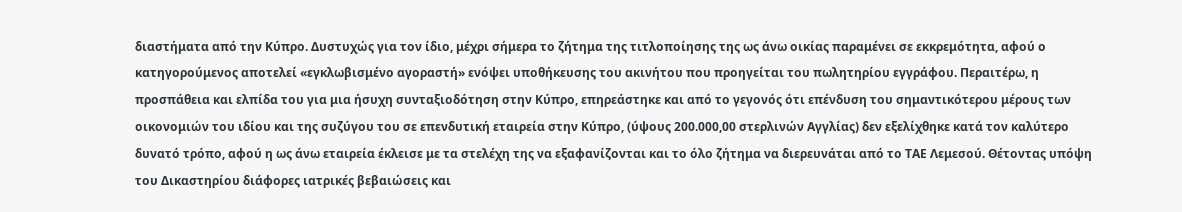διαστήματα από την Κύπρο. Δυστυχώς για τον ίδιο, μέχρι σήμερα το ζήτημα της τιτλοποίησης της ως άνω οικίας παραμένει σε εκκρεμότητα, αφού ο κατηγορούμενος αποτελεί «εγκλωβισμένο αγοραστή» ενόψει υποθήκευσης του ακινήτου που προηγείται του πωλητηρίου εγγράφου. Περαιτέρω, η προσπάθεια και ελπίδα του για μια ήσυχη συνταξιοδότηση στην Κύπρο, επηρεάστηκε και από το γεγονός ότι επένδυση του σημαντικότερου μέρους των οικονομιών του ιδίου και της συζύγου του σε επενδυτική εταιρεία στην Κύπρο, (ύψους 200.000,00 στερλινών Αγγλίας) δεν εξελίχθηκε κατά τον καλύτερο δυνατό τρόπο, αφού η ως άνω εταιρεία έκλεισε με τα στελέχη της να εξαφανίζονται και το όλο ζήτημα να διερευνάται από το ΤΑΕ Λεμεσού. Θέτοντας υπόψη του Δικαστηρίου διάφορες ιατρικές βεβαιώσεις και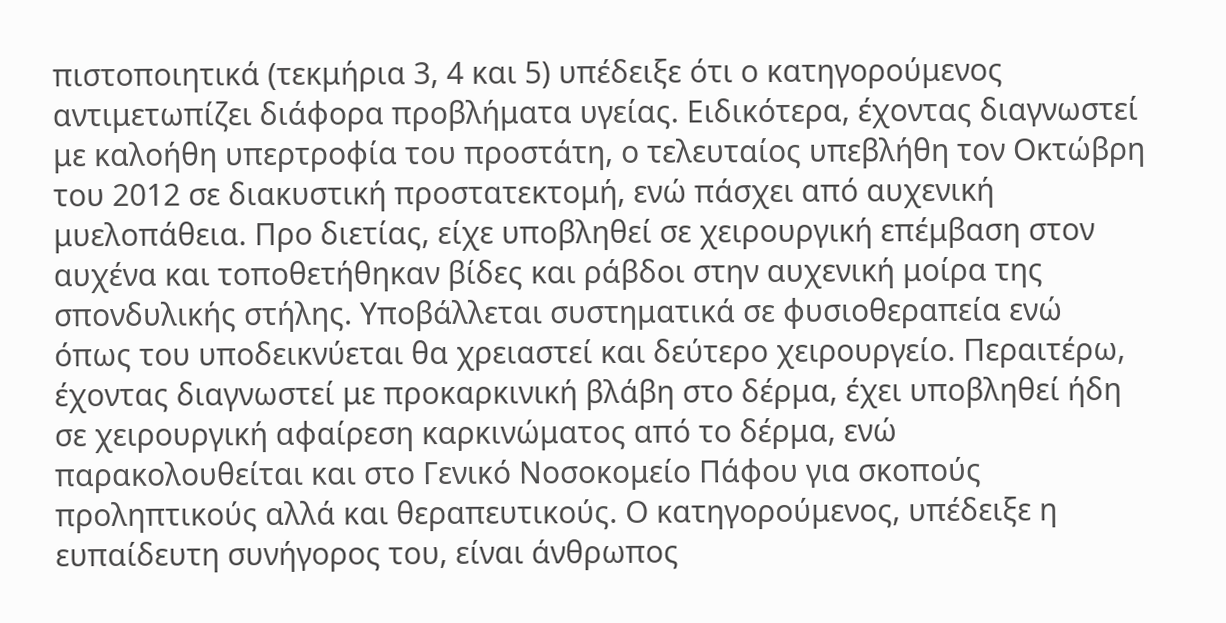πιστοποιητικά (τεκμήρια 3, 4 και 5) υπέδειξε ότι ο κατηγορούμενος αντιμετωπίζει διάφορα προβλήματα υγείας. Ειδικότερα, έχοντας διαγνωστεί με καλοήθη υπερτροφία του προστάτη, ο τελευταίος υπεβλήθη τον Οκτώβρη του 2012 σε διακυστική προστατεκτομή, ενώ πάσχει από αυχενική μυελοπάθεια. Προ διετίας, είχε υποβληθεί σε χειρουργική επέμβαση στον αυχένα και τοποθετήθηκαν βίδες και ράβδοι στην αυχενική μοίρα της σπονδυλικής στήλης. Υποβάλλεται συστηματικά σε φυσιοθεραπεία ενώ όπως του υποδεικνύεται θα χρειαστεί και δεύτερο χειρουργείο. Περαιτέρω, έχοντας διαγνωστεί με προκαρκινική βλάβη στο δέρμα, έχει υποβληθεί ήδη σε χειρουργική αφαίρεση καρκινώματος από το δέρμα, ενώ παρακολουθείται και στο Γενικό Νοσοκομείο Πάφου για σκοπούς προληπτικούς αλλά και θεραπευτικούς. Ο κατηγορούμενος, υπέδειξε η ευπαίδευτη συνήγορος του, είναι άνθρωπος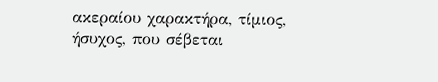ακεραίου χαρακτήρα, τίμιος, ήσυχος, που σέβεται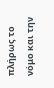πλήρως το νόμο και την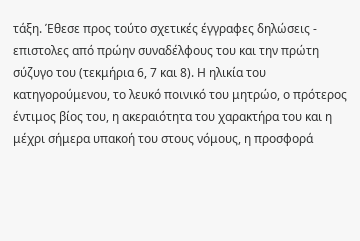τάξη. Έθεσε προς τούτο σχετικές έγγραφες δηλώσεις - επιστολες από πρώην συναδέλφους του και την πρώτη σύζυγο του (τεκμήρια 6, 7 και 8). Η ηλικία του κατηγορούμενου, το λευκό ποινικό του μητρώο, ο πρότερος έντιμος βίος του, η ακεραιότητα του χαρακτήρα του και η μέχρι σήμερα υπακοή του στους νόμους, η προσφορά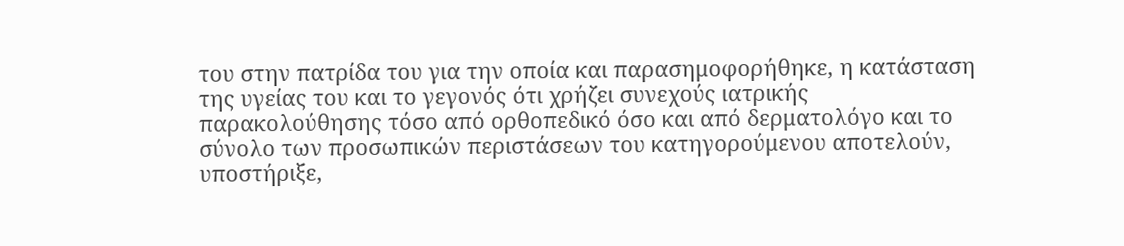του στην πατρίδα του για την οποία και παρασημοφορήθηκε, η κατάσταση της υγείας του και το γεγονός ότι χρήζει συνεχούς ιατρικής παρακολούθησης τόσο από ορθοπεδικό όσο και από δερματολόγο και το σύνολο των προσωπικών περιστάσεων του κατηγορούμενου αποτελούν, υποστήριξε,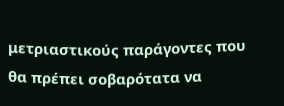μετριαστικούς παράγοντες που θα πρέπει σοβαρότατα να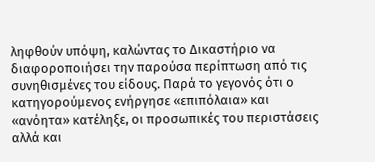ληφθούν υπόψη, καλώντας το Δικαστήριο να διαφοροποιήσει την παρούσα περίπτωση από τις συνηθισμένες του είδους. Παρά το γεγονός ότι ο κατηγορούμενος ενήργησε «επιπόλαια» και «ανόητα» κατέληξε, οι προσωπικές του περιστάσεις αλλά και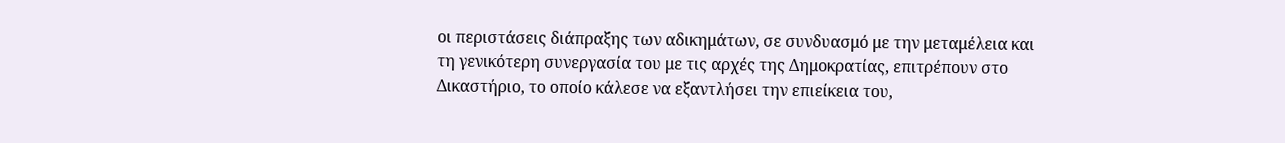οι περιστάσεις διάπραξης των αδικημάτων, σε συνδυασμό με την μεταμέλεια και τη γενικότερη συνεργασία του με τις αρχές της Δημοκρατίας, επιτρέπουν στο Δικαστήριο, το οποίο κάλεσε να εξαντλήσει την επιείκεια του,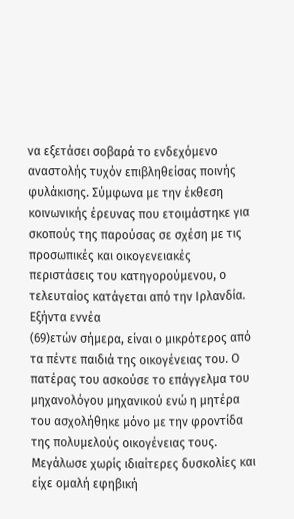να εξετάσει σοβαρά το ενδεχόμενο αναστολής τυχόν επιβληθείσας ποινής φυλάκισης. Σύμφωνα με την έκθεση κοινωνικής έρευνας που ετοιμάστηκε για σκοπούς της παρούσας σε σχέση με τις προσωπικές και οικογενειακές περιστάσεις του κατηγορούμενου, ο τελευταίος κατάγεται από την Ιρλανδία. Εξήντα εννέα
(69)ετών σήμερα, είναι ο μικρότερος από τα πέντε παιδιά της οικογένειας του. Ο πατέρας του ασκούσε το επάγγελμα του μηχανολόγου μηχανικού ενώ η μητέρα του ασχολήθηκε μόνο με την φροντίδα της πολυμελούς οικογένειας τους. Μεγάλωσε χωρίς ιδιαίτερες δυσκολίες και είχε ομαλή εφηβική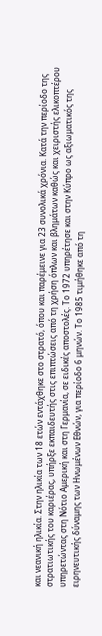και νεανική ηλικία. Στην ηλικία των 18 ετών εντάχθηκε στο στρατό, όπου και παρέμεινε για 23 συνολικά χρόνια. Κατά την περίοδο της στρατιωτικής του καριέρας, υπήρξε εκπαιδευτής στις επιπτώσεις από τη χρήση όπλων και βλημάτων καθώς και χειριστής ελικοπτέρου υπηρετώντας στη Νότιο Αμερική και στη Γερμανία, σε ειδικές αποστολές. Το 1972 υπηρέτησε και στην Κύπρο ως αξιωματικός της ειρηνευτικής δύναμης των Ηνωμένων Εθνών, για περίοδο 6 μηνών. Το 1985 τιμήθηκε από τη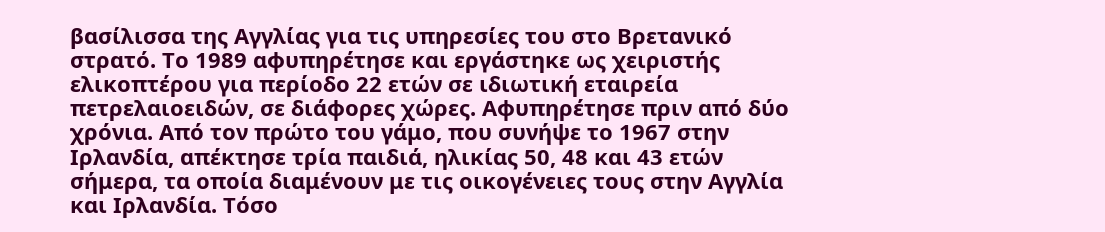βασίλισσα της Αγγλίας για τις υπηρεσίες του στο Βρετανικό στρατό. Το 1989 αφυπηρέτησε και εργάστηκε ως χειριστής ελικοπτέρου για περίοδο 22 ετών σε ιδιωτική εταιρεία πετρελαιοειδών, σε διάφορες χώρες. Αφυπηρέτησε πριν από δύο χρόνια. Από τον πρώτο του γάμο, που συνήψε το 1967 στην Ιρλανδία, απέκτησε τρία παιδιά, ηλικίας 50, 48 και 43 ετών σήμερα, τα οποία διαμένουν με τις οικογένειες τους στην Αγγλία και Ιρλανδία. Τόσο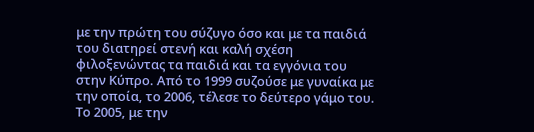με την πρώτη του σύζυγο όσο και με τα παιδιά του διατηρεί στενή και καλή σχέση φιλοξενώντας τα παιδιά και τα εγγόνια του στην Κύπρο. Από το 1999 συζούσε με γυναίκα με την οποία, το 2006, τέλεσε το δεύτερο γάμο του. Το 2005, με την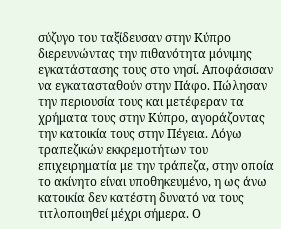σύζυγο του ταξίδευσαν στην Κύπρο διερευνώντας την πιθανότητα μόνιμης εγκατάστασης τους στο νησί. Αποφάσισαν να εγκατασταθούν στην Πάφο. Πώλησαν την περιουσία τους και μετέφεραν τα χρήματα τους στην Κύπρο, αγοράζοντας την κατοικία τους στην Πέγεια. Λόγω τραπεζικών εκκρεμοτήτων του επιχειρηματία με την τράπεζα, στην οποία το ακίνητο είναι υποθηκευμένο, η ως άνω κατοικία δεν κατέστη δυνατό να τους τιτλοποιηθεί μέχρι σήμερα. Ο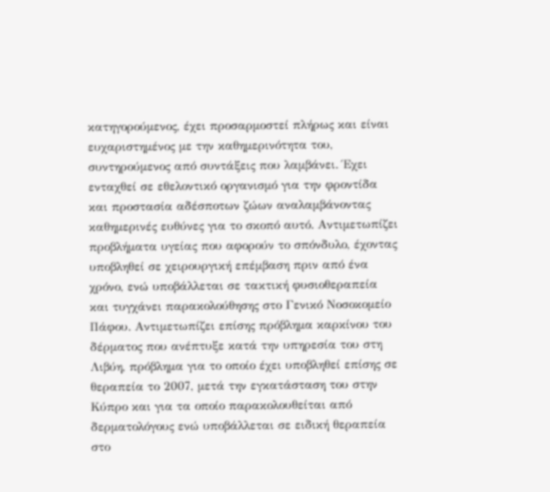κατηγορούμενος, έχει προσαρμοστεί πλήρως και είναι ευχαριστημένος με την καθημερινότητα του, συντηρούμενος από συντάξεις που λαμβάνει. Έχει ενταχθεί σε εθελοντικό οργανισμό για την φροντίδα και προστασία αδέσποτων ζώων αναλαμβάνοντας καθημερινές ευθύνες για το σκοπό αυτό. Αντιμετωπίζει προβλήματα υγείας που αφορούν το σπόνδυλο, έχοντας υποβληθεί σε χειρουργική επέμβαση πριν από ένα χρόνο, ενώ υποβάλλεται σε τακτική φυσιοθεραπεία και τυγχάνει παρακολούθησης στο Γενικό Νοσοκομείο Πάφου. Αντιμετωπίζει επίσης πρόβλημα καρκίνου του δέρματος που ανέπτυξε κατά την υπηρεσία του στη Λιβύη, πρόβλημα για το οποίο έχει υποβληθεί επίσης σε θεραπεία το 2007, μετά την εγκατάσταση του στην Κύπρο και για τα οποίο παρακολουθείται από δερματολόγους ενώ υποβάλλεται σε ειδική θεραπεία στο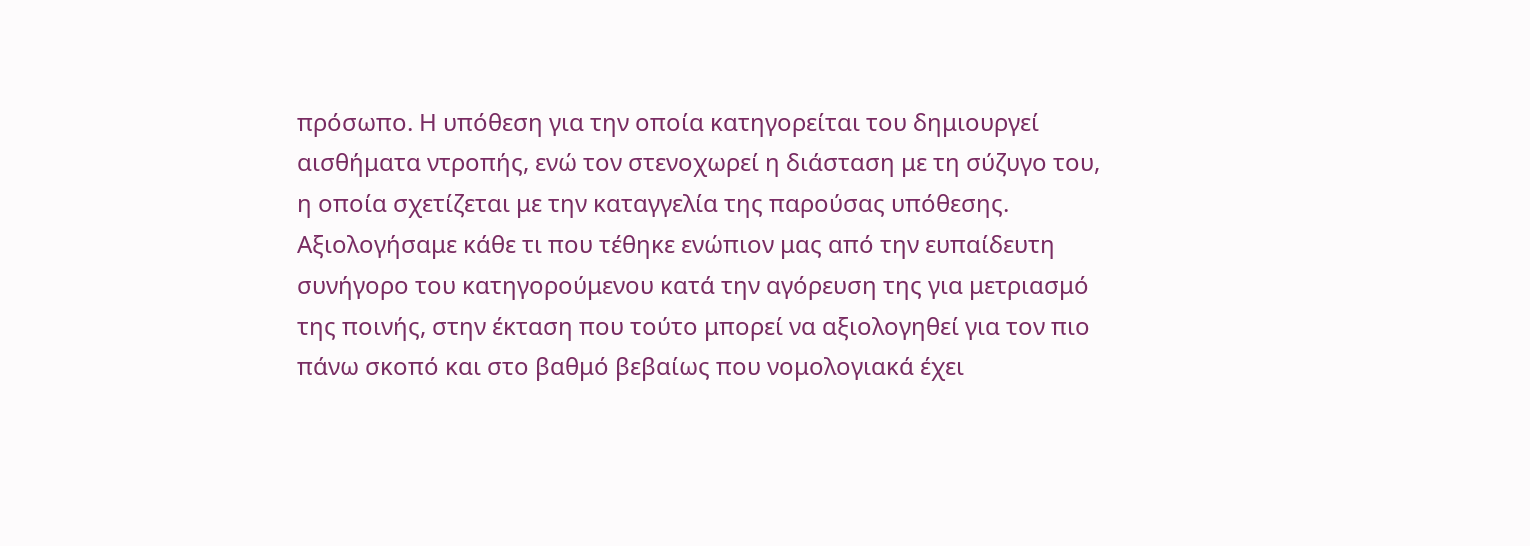πρόσωπο. Η υπόθεση για την οποία κατηγορείται του δημιουργεί αισθήματα ντροπής, ενώ τον στενοχωρεί η διάσταση με τη σύζυγο του, η οποία σχετίζεται με την καταγγελία της παρούσας υπόθεσης. Αξιολογήσαμε κάθε τι που τέθηκε ενώπιον μας από την ευπαίδευτη συνήγορο του κατηγορούμενου κατά την αγόρευση της για μετριασμό της ποινής, στην έκταση που τούτο μπορεί να αξιολογηθεί για τον πιο πάνω σκοπό και στο βαθμό βεβαίως που νομολογιακά έχει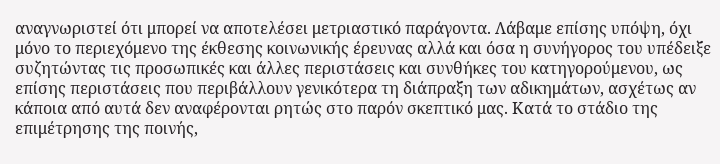αναγνωριστεί ότι μπορεί να αποτελέσει μετριαστικό παράγοντα. Λάβαμε επίσης υπόψη, όχι μόνο το περιεχόμενο της έκθεσης κοινωνικής έρευνας αλλά και όσα η συνήγορος του υπέδειξε συζητώντας τις προσωπικές και άλλες περιστάσεις και συνθήκες του κατηγορούμενου, ως επίσης περιστάσεις που περιβάλλουν γενικότερα τη διάπραξη των αδικημάτων, ασχέτως αν κάποια από αυτά δεν αναφέρονται ρητώς στο παρόν σκεπτικό μας. Κατά το στάδιο της επιμέτρησης της ποινής,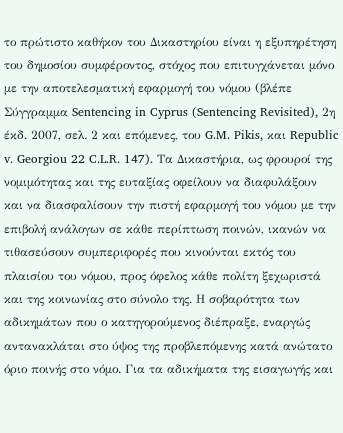το πρώτιστο καθήκον του Δικαστηρίου είναι η εξυπηρέτηση του δημοσίου συμφέροντος, στόχος που επιτυγχάνεται μόνο με την αποτελεσματική εφαρμογή του νόμου (βλέπε Σύγγραμμα Sentencing in Cyprus (Sentencing Revisited), 2η έκδ. 2007, σελ. 2 και επόμενες, του G.M. Pikis, και Republic v. Georgiou 22 C.L.R. 147). Τα Δικαστήρια, ως φρουροί της νομιμότητας και της ευταξίας οφείλουν να διαφυλάξουν και να διασφαλίσουν την πιστή εφαρμογή του νόμου με την επιβολή ανάλογων σε κάθε περίπτωση ποινών, ικανών να τιθασεύσουν συμπεριφορές που κινούνται εκτός του πλαισίου του νόμου, προς όφελος κάθε πολίτη ξεχωριστά και της κοινωνίας στο σύνολο της. Η σοβαρότητα των αδικημάτων που ο κατηγορούμενος διέπραξε, εναργώς αντανακλάται στο ύψος της προβλεπόμενης κατά ανώτατο όριο ποινής στο νόμο. Για τα αδικήματα της εισαγωγής και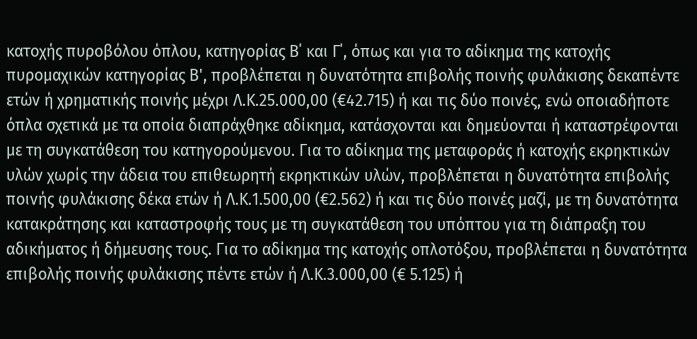κατοχής πυροβόλου όπλου, κατηγορίας Β΄ και Γ΄, όπως και για το αδίκημα της κατοχής πυρομαχικών κατηγορίας Β', προβλέπεται η δυνατότητα επιβολής ποινής φυλάκισης δεκαπέντε ετών ή χρηματικής ποινής μέχρι Λ.Κ.25.000,00 (€42.715) ή και τις δύο ποινές, ενώ οποιαδήποτε όπλα σχετικά με τα οποία διαπράχθηκε αδίκημα, κατάσχονται και δημεύονται ή καταστρέφονται με τη συγκατάθεση του κατηγορούμενου. Για το αδίκημα της μεταφοράς ή κατοχής εκρηκτικών υλών χωρίς την άδεια του επιθεωρητή εκρηκτικών υλών, προβλέπεται η δυνατότητα επιβολής ποινής φυλάκισης δέκα ετών ή Λ.Κ.1.500,00 (€2.562) ή και τις δύο ποινές μαζί, με τη δυνατότητα κατακράτησης και καταστροφής τους με τη συγκατάθεση του υπόπτου για τη διάπραξη του αδικήματος ή δήμευσης τους. Για το αδίκημα της κατοχής οπλοτόξου, προβλέπεται η δυνατότητα επιβολής ποινής φυλάκισης πέντε ετών ή Λ.Κ.3.000,00 (€ 5.125) ή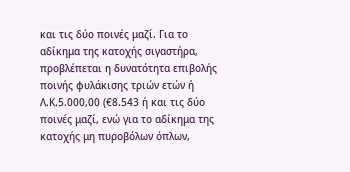και τις δύο ποινές μαζί. Για το αδίκημα της κατοχής σιγαστήρα, προβλέπεται η δυνατότητα επιβολής ποινής φυλάκισης τριών ετών ή Λ.Κ.5.000,00 (€8.543 ή και τις δύο ποινές μαζί, ενώ για το αδίκημα της κατοχής μη πυροβόλων όπλων,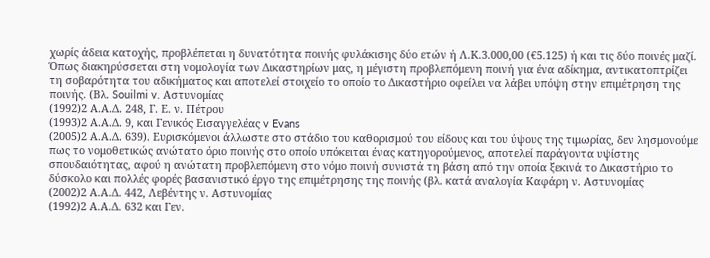χωρίς άδεια κατοχής, προβλέπεται η δυνατότητα ποινής φυλάκισης δύο ετών ή Λ.Κ.3.000,00 (€5.125) ή και τις δύο ποινές μαζί. Όπως διακηρύσσεται στη νομολογία των Δικαστηρίων μας, η μέγιστη προβλεπόμενη ποινή για ένα αδίκημα, αντικατοπτρίζει τη σοβαρότητα του αδικήματος και αποτελεί στοιχείο το οποίο το Δικαστήριο οφείλει να λάβει υπόψη στην επιμέτρηση της ποινής. (Βλ. Souilmi v. Αστυνομίας
(1992)2 Α.Α.Δ. 248, Γ. Ε. ν. Πέτρου
(1993)2 Α.Α.Δ. 9, και Γενικός Εισαγγελέας v Evans
(2005)2 Α.Α.Δ. 639). Ευρισκόμενοι άλλωστε στο στάδιο του καθορισμού του είδους και του ύψους της τιμωρίας, δεν λησμονούμε πως το νομοθετικώς ανώτατο όριο ποινής στο οποίο υπόκειται ένας κατηγορούμενος, αποτελεί παράγοντα υψίστης σπουδαιότητας, αφού η ανώτατη προβλεπόμενη στο νόμο ποινή συνιστά τη βάση από την οποία ξεκινά το Δικαστήριο το δύσκολο και πολλές φορές βασανιστικό έργο της επιμέτρησης της ποινής (βλ. κατά αναλογία Καφάρη ν. Αστυνομίας
(2002)2 Α.Α.Δ. 442, Λεβέντης ν. Αστυνομίας
(1992)2 Α.Α.Δ. 632 και Γεν.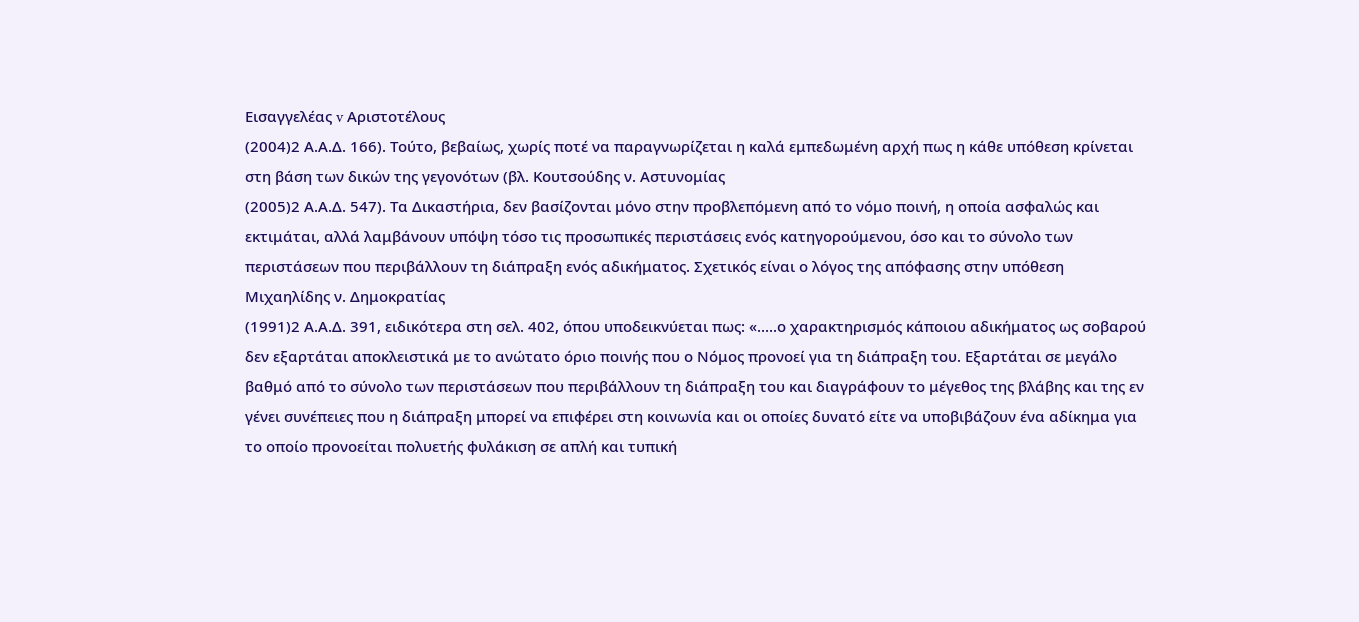Εισαγγελέας v Αριστοτέλους
(2004)2 Α.Α.Δ. 166). Τούτο, βεβαίως, χωρίς ποτέ να παραγνωρίζεται η καλά εμπεδωμένη αρχή πως η κάθε υπόθεση κρίνεται στη βάση των δικών της γεγονότων (βλ. Κουτσούδης ν. Αστυνομίας
(2005)2 Α.Α.Δ. 547). Τα Δικαστήρια, δεν βασίζονται μόνο στην προβλεπόμενη από το νόμο ποινή, η οποία ασφαλώς και εκτιμάται, αλλά λαμβάνουν υπόψη τόσο τις προσωπικές περιστάσεις ενός κατηγορούμενου, όσο και το σύνολο των περιστάσεων που περιβάλλουν τη διάπραξη ενός αδικήματος. Σχετικός είναι ο λόγος της απόφασης στην υπόθεση Μιχαηλίδης ν. Δημοκρατίας
(1991)2 Α.Α.Δ. 391, ειδικότερα στη σελ. 402, όπου υποδεικνύεται πως: «.....ο χαρακτηρισμός κάποιου αδικήματος ως σοβαρού δεν εξαρτάται αποκλειστικά με το ανώτατο όριο ποινής που ο Νόμος προνοεί για τη διάπραξη του. Εξαρτάται σε μεγάλο βαθμό από το σύνολο των περιστάσεων που περιβάλλουν τη διάπραξη του και διαγράφουν το μέγεθος της βλάβης και της εν γένει συνέπειες που η διάπραξη μπορεί να επιφέρει στη κοινωνία και οι οποίες δυνατό είτε να υποβιβάζουν ένα αδίκημα για το οποίο προνοείται πολυετής φυλάκιση σε απλή και τυπική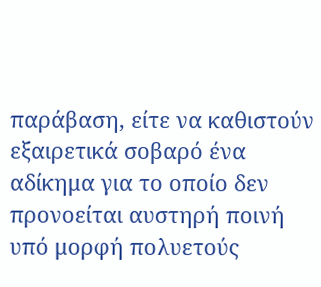παράβαση, είτε να καθιστούν εξαιρετικά σοβαρό ένα αδίκημα για το οποίο δεν προνοείται αυστηρή ποινή υπό μορφή πολυετούς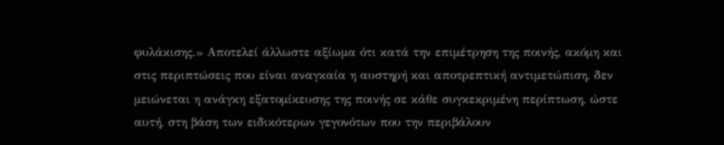φυλάκισης.» Αποτελεί άλλωστε αξίωμα ότι κατά την επιμέτρηση της ποινής, ακόμη και στις περιπτώσεις που είναι αναγκαία η αυστηρή και αποτρεπτική αντιμετώπιση, δεν μειώνεται η ανάγκη εξατομίκευσης της ποινής σε κάθε συγκεκριμένη περίπτωση, ώστε αυτή, στη βάση των ειδικότερων γεγονότων που την περιβάλουν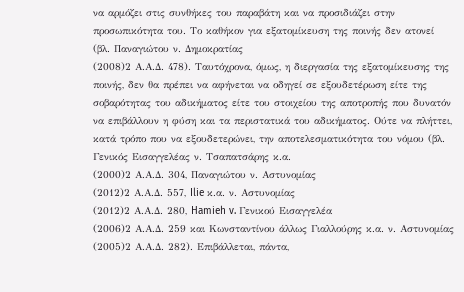να αρμόζει στις συνθήκες του παραβάτη και να προσιδιάζει στην προσωπικότητα του. Το καθήκον για εξατομίκευση της ποινής δεν ατονεί (βλ. Παναγιώτου ν. Δημοκρατίας
(2008)2 Α.Α.Δ. 478). Ταυτόχρονα, όμως, η διεργασία της εξατομίκευσης της ποινής, δεν θα πρέπει να αφήνεται να οδηγεί σε εξουδετέρωση είτε της σοβαρότητας του αδικήματος είτε του στοιχείου της αποτροπής που δυνατόν να επιβάλλουν η φύση και τα περιστατικά του αδικήματος. Ούτε να πλήττει, κατά τρόπο που να εξουδετερώνει, την αποτελεσματικότητα του νόμου (βλ. Γενικός Εισαγγελέας ν. Τσαπατσάρης κ.α.
(2000)2 Α.Α.Δ. 304, Παναγιώτου ν. Αστυνομίας
(2012)2 Α.Α.Δ. 557, Ilie κ.α. ν. Αστυνομίας
(2012)2 Α.Α.Δ. 280, Hamieh v. Γενικού Εισαγγελέα
(2006)2 Α.Α.Δ. 259 και Κωνσταντίνου άλλως Γιαλλούρης κ.α. ν. Αστυνομίας
(2005)2 Α.Α.Δ. 282). Επιβάλλεται, πάντα,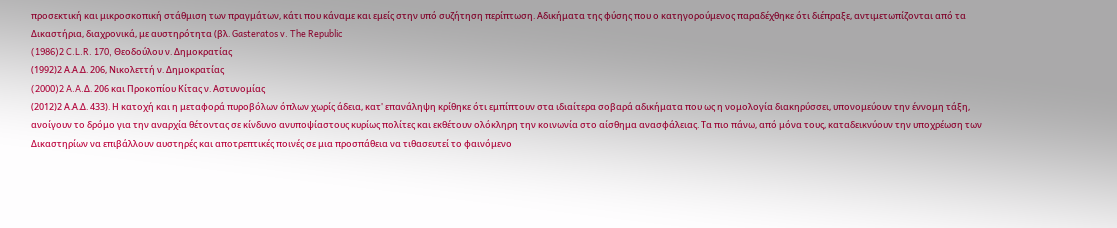προσεκτική και μικροσκοπική στάθμιση των πραγμάτων, κάτι που κάναμε και εμείς στην υπό συζήτηση περίπτωση. Αδικήματα της φύσης που ο κατηγορούμενος παραδέχθηκε ότι διέπραξε, αντιμετωπίζονται από τα Δικαστήρια, διαχρονικά, με αυστηρότητα (βλ. Gasteratos v. The Republic
(1986)2 C.L.R. 170, Θεοδούλου ν. Δημοκρατίας
(1992)2 Α.Α.Δ. 206, Νικολεττή ν. Δημοκρατίας
(2000)2 A.A.Δ. 206 και Προκοπίου Κίτας ν. Αστυνομίας
(2012)2 Α.Α.Δ. 433). Η κατοχή και η μεταφορά πυροβόλων όπλων χωρίς άδεια, κατ' επανάληψη κρίθηκε ότι εμπίπτουν στα ιδιαίτερα σοβαρά αδικήματα που ως η νομολογία διακηρύσσει, υπονομεύουν την έννομη τάξη, ανοίγουν το δρόμο για την αναρχία θέτοντας σε κίνδυνο ανυποψίαστους κυρίως πολίτες και εκθέτουν ολόκληρη την κοινωνία στο αίσθημα ανασφάλειας. Τα πιο πάνω, από μόνα τους, καταδεικνύουν την υποχρέωση των Δικαστηρίων να επιβάλλουν αυστηρές και αποτρεπτικές ποινές σε μια προσπάθεια να τιθασευτεί το φαινόμενο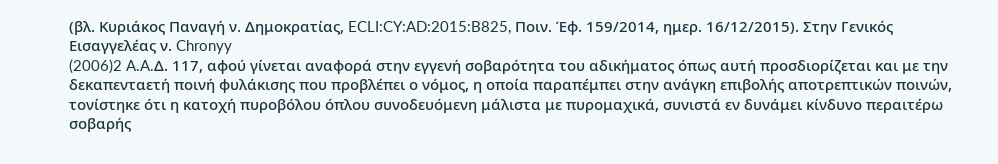(βλ. Κυριάκος Παναγή ν. Δημοκρατίας, ECLI:CY:AD:2015:B825, Ποιν. Έφ. 159/2014, ημερ. 16/12/2015). Στην Γενικός Εισαγγελέας ν. Chronyy
(2006)2 A.A.Δ. 117, αφού γίνεται αναφορά στην εγγενή σοβαρότητα του αδικήματος όπως αυτή προσδιορίζεται και με την δεκαπενταετή ποινή φυλάκισης που προβλέπει ο νόμος, η οποία παραπέμπει στην ανάγκη επιβολής αποτρεπτικών ποινών, τονίστηκε ότι η κατοχή πυροβόλου όπλου συνοδευόμενη μάλιστα με πυρομαχικά, συνιστά εν δυνάμει κίνδυνο περαιτέρω σοβαρής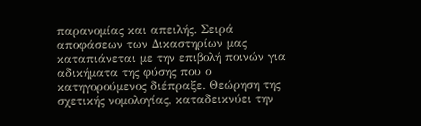παρανομίας και απειλής. Σειρά αποφάσεων των Δικαστηρίων μας καταπιάνεται με την επιβολή ποινών για αδικήματα της φύσης που ο κατηγορούμενος διέπραξε. Θεώρηση της σχετικής νομολογίας, καταδεικνύει την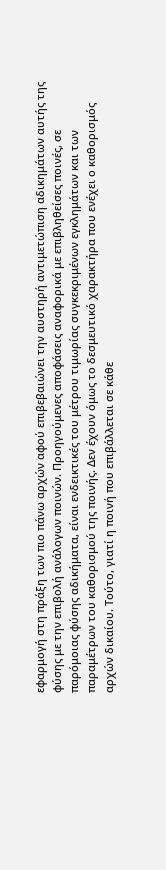εφαρμογή στη πράξη των πιο πάνω αρχών αφού επιβεβαιώνει την αυστηρή αντιμετώπιση αδικημάτων αυτής της φύσης με την επιβολή ανάλογων ποινών. Προηγούμενες αποφάσεις αναφορικά με επιβληθείσες ποινές, σε παρόμοιας φύσης αδικήματα, είναι ενδεικτικές του μέτρου τιμωρίας συγκεκριμένων εγκλημάτων και των παραμέτρων του καθορισμού της ποινής. Δεν έχουν όμως το δεσμευτικό χαρακτήρα που ενέχει ο καθορισμός αρχών δικαίου. Τούτο, γιατί η ποινή που επιβάλλεται σε κάθε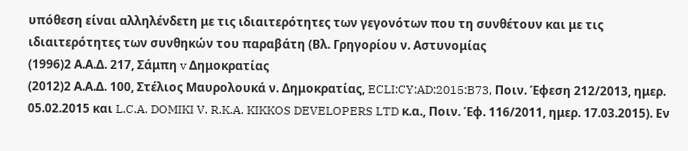υπόθεση είναι αλληλένδετη με τις ιδιαιτερότητες των γεγονότων που τη συνθέτουν και με τις ιδιαιτερότητες των συνθηκών του παραβάτη (Βλ. Γρηγορίου ν. Αστυνομίας
(1996)2 Α.Α.Δ. 217, Σάμπη v Δημοκρατίας
(2012)2 Α.Α.Δ. 100, Στέλιος Μαυρολουκά ν. Δημοκρατίας, ECLI:CY:AD:2015:B73, Ποιν. Έφεση 212/2013, ημερ. 05.02.2015 και L.C.A. DOMIKI V. R.K.A. KIKKOS DEVELOPERS LTD κ.α., Ποιν. Έφ. 116/2011, ημερ. 17.03.2015). Εν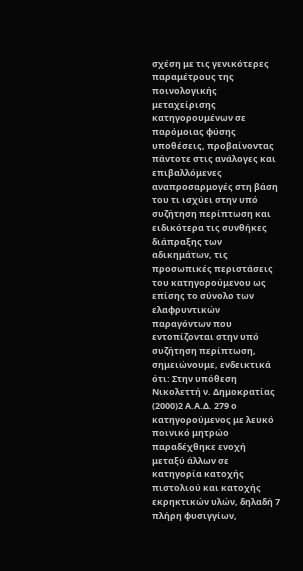σχέση με τις γενικότερες παραμέτρους της ποινολογικής μεταχείρισης κατηγορουμένων σε παρόμοιας φύσης υποθέσεις, προβαίνοντας πάντοτε στις ανάλογες και επιβαλλόμενες αναπροσαρμογές στη βάση του τι ισχύει στην υπό συζήτηση περίπτωση και ειδικότερα τις συνθήκες διάπραξης των αδικημάτων, τις προσωπικές περιστάσεις του κατηγορούμενου ως επίσης το σύνολο των ελαφρυντικών παραγόντων που εντοπίζονται στην υπό συζήτηση περίπτωση, σημειώνουμε, ενδεικτικά ότι: Στην υπόθεση Νικολεττή ν. Δημοκρατίας
(2000)2 Α.Α.Δ. 279 ο κατηγορούμενος με λευκό ποινικό μητρώο παραδέχθηκε ενοχή μεταξύ άλλων σε κατηγορία κατοχής πιστολιού και κατοχής εκρηκτικών υλών, δηλαδή 7 πλήρη φυσιγγίων,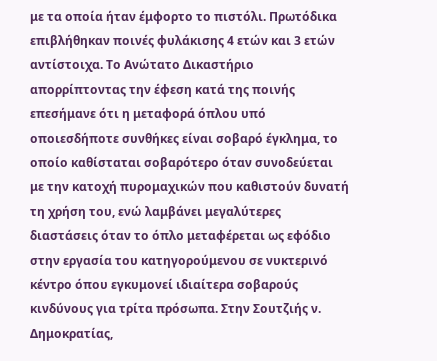με τα οποία ήταν έμφορτο το πιστόλι. Πρωτόδικα επιβλήθηκαν ποινές φυλάκισης 4 ετών και 3 ετών αντίστοιχα. Το Ανώτατο Δικαστήριο απορρίπτοντας την έφεση κατά της ποινής επεσήμανε ότι η μεταφορά όπλου υπό οποιεσδήποτε συνθήκες είναι σοβαρό έγκλημα, το οποίο καθίσταται σοβαρότερο όταν συνοδεύεται με την κατοχή πυρομαχικών που καθιστούν δυνατή τη χρήση του, ενώ λαμβάνει μεγαλύτερες διαστάσεις όταν το όπλο μεταφέρεται ως εφόδιο στην εργασία του κατηγορούμενου σε νυκτερινό κέντρο όπου εγκυμονεί ιδιαίτερα σοβαρούς κινδύνους για τρίτα πρόσωπα. Στην Σουτζιής ν. Δημοκρατίας,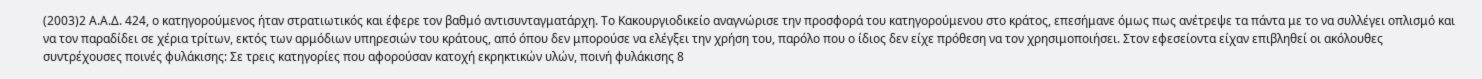(2003)2 Α.Α.Δ. 424, ο κατηγορούμενος ήταν στρατιωτικός και έφερε τον βαθμό αντισυνταγματάρχη. Το Κακουργιοδικείο αναγνώρισε την προσφορά του κατηγορούμενου στο κράτος, επεσήμανε όμως πως ανέτρεψε τα πάντα με το να συλλέγει οπλισμό και να τον παραδίδει σε χέρια τρίτων, εκτός των αρμόδιων υπηρεσιών του κράτους, από όπου δεν μπορούσε να ελέγξει την χρήση του, παρόλο που ο ίδιος δεν είχε πρόθεση να τον χρησιμοποιήσει. Στον εφεσείοντα είχαν επιβληθεί οι ακόλουθες συντρέχουσες ποινές φυλάκισης: Σε τρεις κατηγορίες που αφορούσαν κατοχή εκρηκτικών υλών, ποινή φυλάκισης 8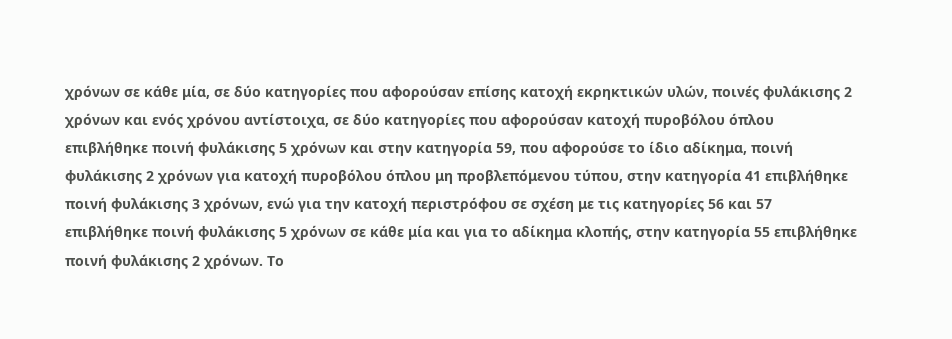χρόνων σε κάθε μία, σε δύο κατηγορίες που αφορούσαν επίσης κατοχή εκρηκτικών υλών, ποινές φυλάκισης 2 χρόνων και ενός χρόνου αντίστοιχα, σε δύο κατηγορίες που αφορούσαν κατοχή πυροβόλου όπλου επιβλήθηκε ποινή φυλάκισης 5 χρόνων και στην κατηγορία 59, που αφορούσε το ίδιο αδίκημα, ποινή φυλάκισης 2 χρόνων για κατοχή πυροβόλου όπλου μη προβλεπόμενου τύπου, στην κατηγορία 41 επιβλήθηκε ποινή φυλάκισης 3 χρόνων, ενώ για την κατοχή περιστρόφου σε σχέση με τις κατηγορίες 56 και 57 επιβλήθηκε ποινή φυλάκισης 5 χρόνων σε κάθε μία και για το αδίκημα κλοπής, στην κατηγορία 55 επιβλήθηκε ποινή φυλάκισης 2 χρόνων. Το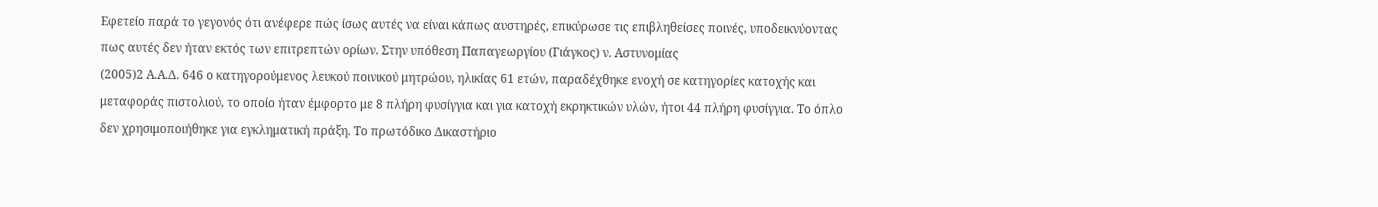Εφετείο παρά το γεγονός ότι ανέφερε πώς ίσως αυτές να είναι κάπως αυστηρές, επικύρωσε τις επιβληθείσες ποινές, υποδεικνύοντας πως αυτές δεν ήταν εκτός των επιτρεπτών ορίων. Στην υπόθεση Παπαγεωργίου (Γιάγκος) ν. Αστυνομίας
(2005)2 Α.Α.Δ. 646 ο κατηγορούμενος λευκού ποινικού μητρώου, ηλικίας 61 ετών, παραδέχθηκε ενοχή σε κατηγορίες κατοχής και μεταφοράς πιστολιού, το οποίο ήταν έμφορτο με 8 πλήρη φυσίγγια και για κατοχή εκρηκτικών υλών, ήτοι 44 πλήρη φυσίγγια. Το όπλο δεν χρησιμοποιήθηκε για εγκληματική πράξη. Το πρωτόδικο Δικαστήριο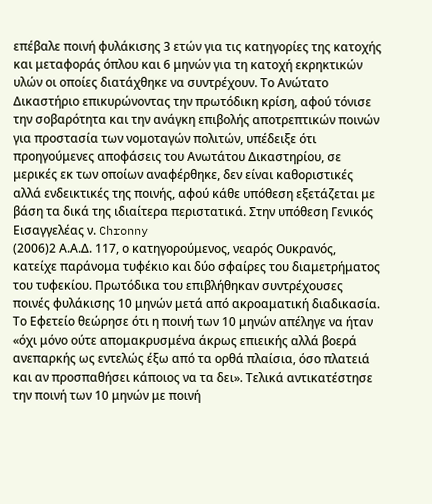επέβαλε ποινή φυλάκισης 3 ετών για τις κατηγορίες της κατοχής και μεταφοράς όπλου και 6 μηνών για τη κατοχή εκρηκτικών υλών οι οποίες διατάχθηκε να συντρέχουν. Το Ανώτατο Δικαστήριο επικυρώνοντας την πρωτόδικη κρίση, αφού τόνισε την σοβαρότητα και την ανάγκη επιβολής αποτρεπτικών ποινών για προστασία των νομοταγών πολιτών, υπέδειξε ότι προηγούμενες αποφάσεις του Ανωτάτου Δικαστηρίου, σε μερικές εκ των οποίων αναφέρθηκε, δεν είναι καθοριστικές αλλά ενδεικτικές της ποινής, αφού κάθε υπόθεση εξετάζεται με βάση τα δικά της ιδιαίτερα περιστατικά. Στην υπόθεση Γενικός Εισαγγελέας ν. Chronny
(2006)2 Α.Α.Δ. 117, ο κατηγορούμενος, νεαρός Ουκρανός, κατείχε παράνομα τυφέκιο και δύο σφαίρες του διαμετρήματος του τυφεκίου. Πρωτόδικα του επιβλήθηκαν συντρέχουσες ποινές φυλάκισης 10 μηνών μετά από ακροαματική διαδικασία. Το Εφετείο θεώρησε ότι η ποινή των 10 μηνών απέληγε να ήταν «όχι μόνο ούτε απομακρυσμένα άκρως επιεικής αλλά βοερά ανεπαρκής ως εντελώς έξω από τα ορθά πλαίσια, όσο πλατειά και αν προσπαθήσει κάποιος να τα δει». Τελικά αντικατέστησε την ποινή των 10 μηνών με ποινή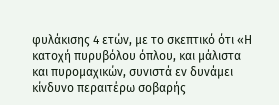φυλάκισης 4 ετών, με το σκεπτικό ότι «Η κατοχή πυρυβόλου όπλου, και μάλιστα και πυρομαχικών, συνιστά εν δυνάμει κίνδυνο περαιτέρω σοβαρής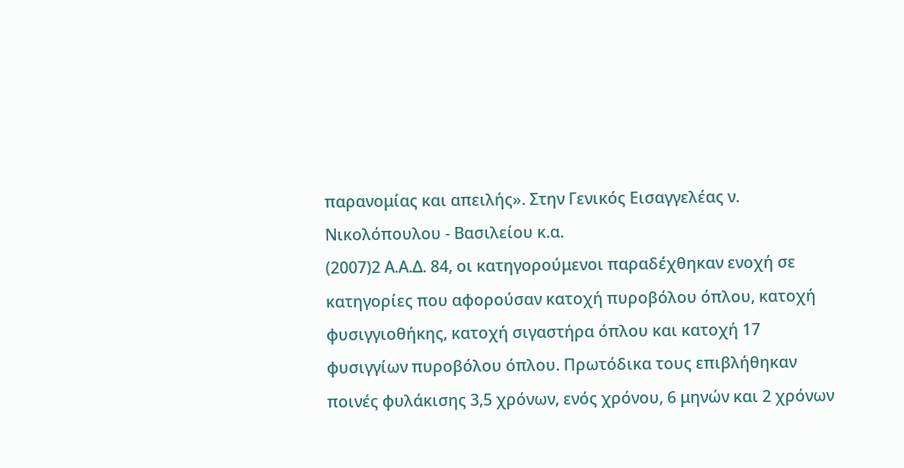παρανομίας και απειλής». Στην Γενικός Εισαγγελέας ν. Νικολόπουλου - Βασιλείου κ.α.
(2007)2 Α.Α.Δ. 84, οι κατηγορούμενοι παραδέχθηκαν ενοχή σε κατηγορίες που αφορούσαν κατοχή πυροβόλου όπλου, κατοχή φυσιγγιοθήκης, κατοχή σιγαστήρα όπλου και κατοχή 17 φυσιγγίων πυροβόλου όπλου. Πρωτόδικα τους επιβλήθηκαν ποινές φυλάκισης 3,5 χρόνων, ενός χρόνου, 6 μηνών και 2 χρόνων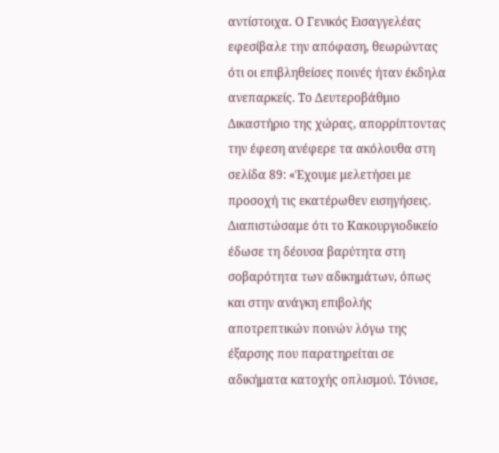αντίστοιχα. Ο Γενικός Εισαγγελέας εφεσίβαλε την απόφαση, θεωρώντας ότι οι επιβληθείσες ποινές ήταν έκδηλα ανεπαρκείς. Το Δευτεροβάθμιο Δικαστήριο της χώρας, απορρίπτοντας την έφεση ανέφερε τα ακόλουθα στη σελίδα 89: «Έχουμε μελετήσει με προσοχή τις εκατέρωθεν εισηγήσεις. Διαπιστώσαμε ότι το Κακουργιοδικείο έδωσε τη δέουσα βαρύτητα στη σοβαρότητα των αδικημάτων, όπως και στην ανάγκη επιβολής αποτρεπτικών ποινών λόγω της έξαρσης που παρατηρείται σε αδικήματα κατοχής οπλισμού. Τόνισε,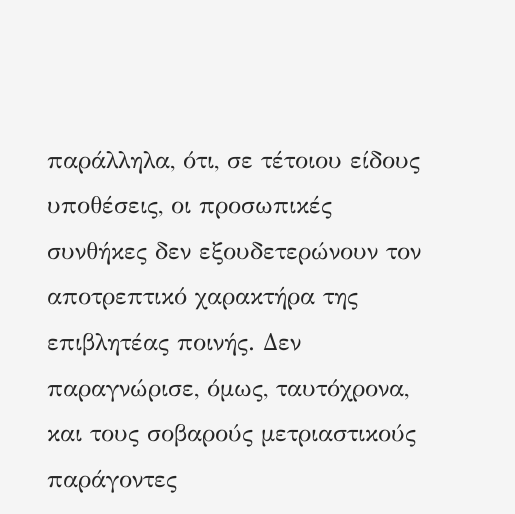παράλληλα, ότι, σε τέτοιου είδους υποθέσεις, οι προσωπικές συνθήκες δεν εξουδετερώνουν τον αποτρεπτικό χαρακτήρα της επιβλητέας ποινής. Δεν παραγνώρισε, όμως, ταυτόχρονα, και τους σοβαρούς μετριαστικούς παράγοντες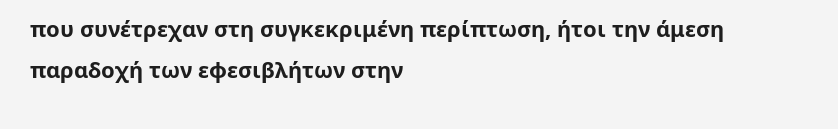που συνέτρεχαν στη συγκεκριμένη περίπτωση, ήτοι την άμεση παραδοχή των εφεσιβλήτων στην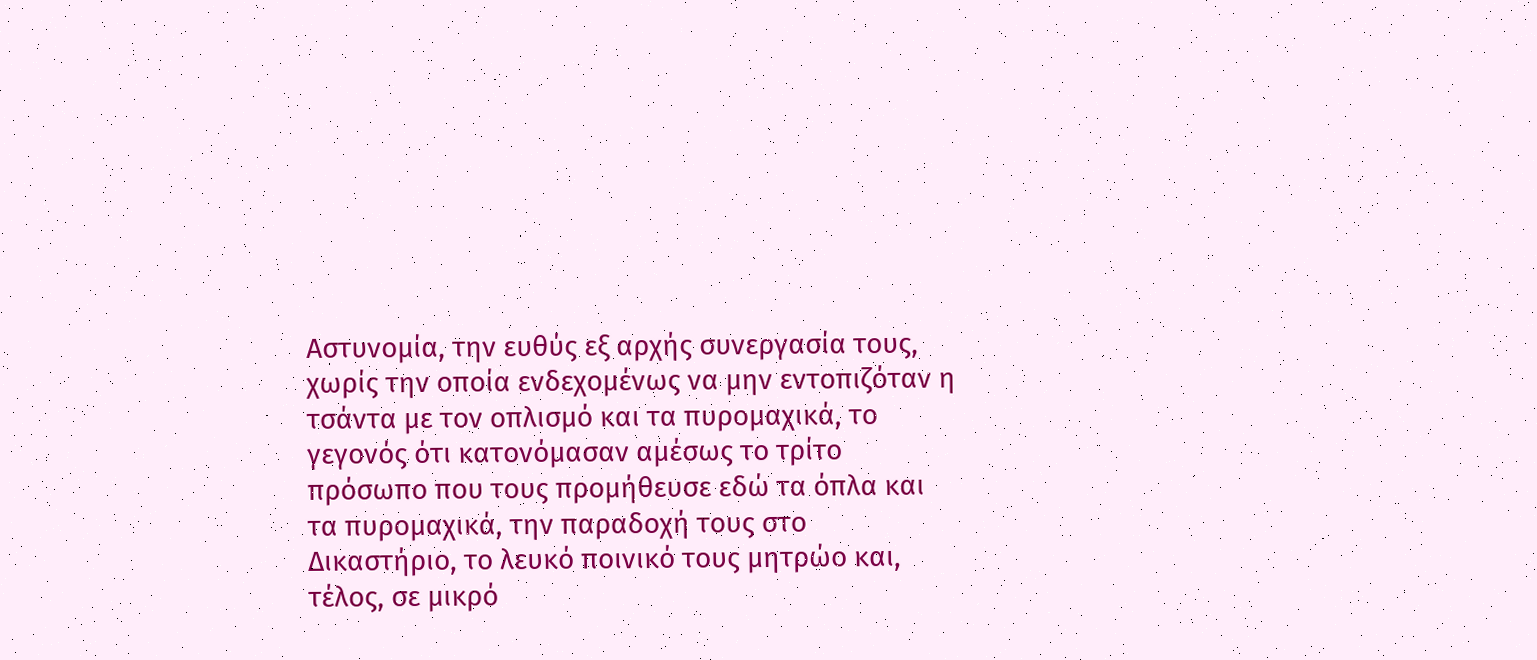Αστυνομία, την ευθύς εξ αρχής συνεργασία τους, χωρίς την οποία ενδεχομένως να μην εντοπιζόταν η τσάντα με τον οπλισμό και τα πυρομαχικά, το γεγονός ότι κατονόμασαν αμέσως το τρίτο πρόσωπο που τους προμήθευσε εδώ τα όπλα και τα πυρομαχικά, την παραδοχή τους στο Δικαστήριο, το λευκό ποινικό τους μητρώο και, τέλος, σε μικρό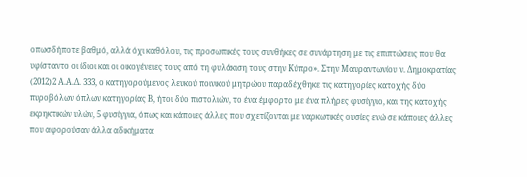οπωσδήποτε βαθμό, αλλά όχι καθόλου, τις προσωπικές τους συνθήκες σε συνάρτηση με τις επιπτώσεις που θα υφίσταντο οι ίδιοι και οι οικογένειες τους από τη φυλάκιση τους στην Κύπρο». Στην Μαυραντωνίου ν. Δημοκρατίας
(2012)2 Α.Α.Δ. 333, ο κατηγορούμενος λευκού ποινικού μητρώου παραδέχθηκε τις κατηγορίες κατοχής δύο πυροβόλων όπλων κατηγορίας Β, ήτοι δύο πιστολιών, το ένα έμφορτο με ένα πλήρες φυσίγγιο, και της κατοχής εκρηκτικών υλών, 5 φυσίγγια, όπως και κάποιες άλλες που σχετίζονται με ναρκωτικές ουσίες ενώ σε κάποιες άλλες που αφορούσαν άλλα αδικήματα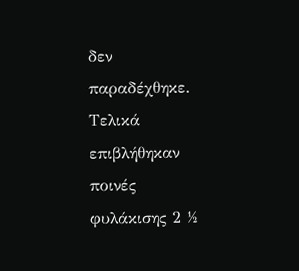δεν παραδέχθηκε. Τελικά επιβλήθηκαν ποινές φυλάκισης 2 ½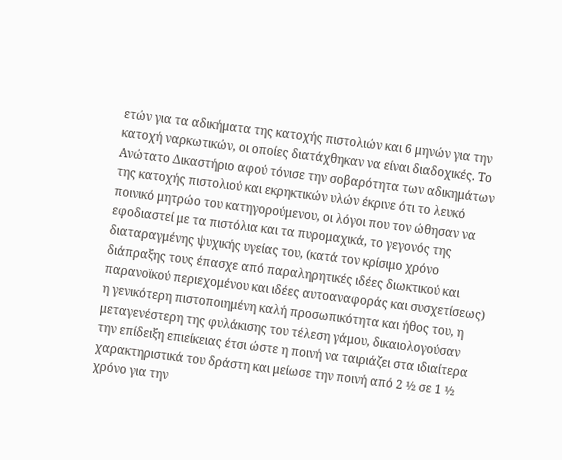ετών για τα αδικήματα της κατοχής πιστολιών και 6 μηνών για την κατοχή ναρκωτικών, οι οποίες διατάχθηκαν να είναι διαδοχικές. Το Ανώτατο Δικαστήριο αφού τόνισε την σοβαρότητα των αδικημάτων της κατοχής πιστολιού και εκρηκτικών υλών έκρινε ότι το λευκό ποινικό μητρώο του κατηγορούμενου, οι λόγοι που τον ώθησαν να εφοδιαστεί με τα πιστόλια και τα πυρομαχικά, το γεγονός της διαταραγμένης ψυχικής υγείας του, (κατά τον κρίσιμο χρόνο διάπραξης τους έπασχε από παραληρητικές ιδέες διωκτικού και παρανοϊκού περιεχομένου και ιδέες αυτοαναφοράς και συσχετίσεως) η γενικότερη πιστοποιημένη καλή προσωπικότητα και ήθος του, η μεταγενέστερη της φυλάκισης του τέλεση γάμου, δικαιολογούσαν την επίδειξη επιείκειας έτσι ώστε η ποινή να ταιριάζει στα ιδιαίτερα χαρακτηριστικά του δράστη και μείωσε την ποινή από 2 ½ σε 1 ½ χρόνο για την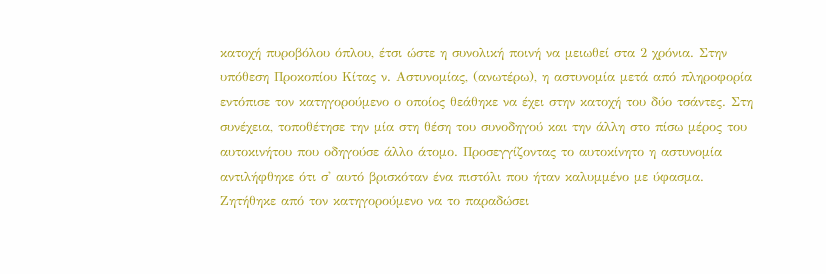κατοχή πυροβόλου όπλου, έτσι ώστε η συνολική ποινή να μειωθεί στα 2 χρόνια. Στην υπόθεση Προκοπίου Κίτας ν. Αστυνομίας, (ανωτέρω), η αστυνομία μετά από πληροφορία εντόπισε τον κατηγορούμενο ο οποίος θεάθηκε να έχει στην κατοχή του δύο τσάντες. Στη συνέχεια, τοποθέτησε την μία στη θέση του συνοδηγού και την άλλη στο πίσω μέρος του αυτοκινήτου που οδηγούσε άλλο άτομο. Προσεγγίζοντας το αυτοκίνητο η αστυνομία αντιλήφθηκε ότι σ' αυτό βρισκόταν ένα πιστόλι που ήταν καλυμμένο με ύφασμα. Ζητήθηκε από τον κατηγορούμενο να το παραδώσει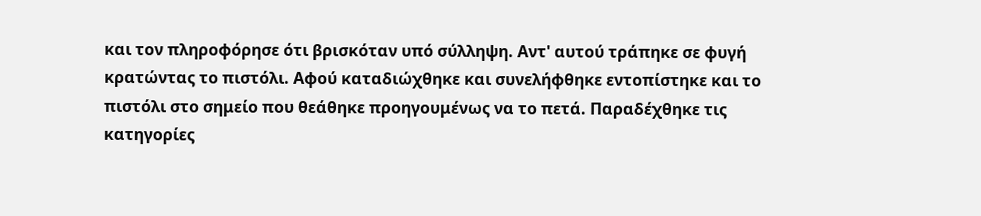και τον πληροφόρησε ότι βρισκόταν υπό σύλληψη. Αντ' αυτού τράπηκε σε φυγή κρατώντας το πιστόλι. Αφού καταδιώχθηκε και συνελήφθηκε εντοπίστηκε και το πιστόλι στο σημείο που θεάθηκε προηγουμένως να το πετά. Παραδέχθηκε τις κατηγορίες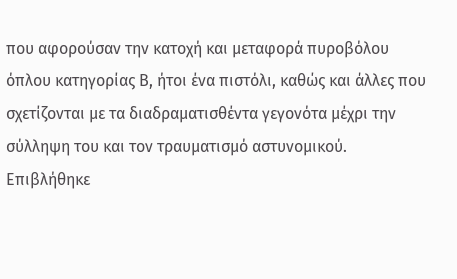που αφορούσαν την κατοχή και μεταφορά πυροβόλου όπλου κατηγορίας Β, ήτοι ένα πιστόλι, καθώς και άλλες που σχετίζονται με τα διαδραματισθέντα γεγονότα μέχρι την σύλληψη του και τον τραυματισμό αστυνομικού. Επιβλήθηκε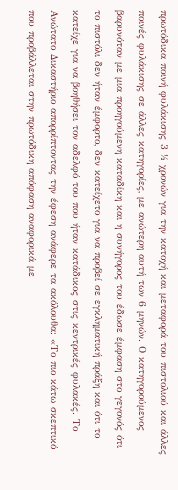πρωτόδικα ποινή φυλάκισης 3 ½ χρονών για την κατοχή και μεταφορά του πιστολιού και άλλες ποινές φυλάκισης σε άλλες κατηγορίες, με ανώτερη αυτή των 6 μηνών. Ο κατηγορούμενος βαρυνόταν με μια προηγούμενη καταδίκη και η συνήγορος του έδωσε έμφαση στο γεγονός ότι το πιστόλι δεν ήταν έμφορτο, δεν κατείχετο για να προβεί σε εγκληματική πράξη και ότι το κατείχε για να βοηθήσει τον αδελφό του που ήταν κατάδικος στις κεντρικές φυλακές. Το Ανώτατο Δικαστήριο απορρίπτοντας την έφεση ανάφερε τα ακόλουθα: «Το πιο κάτω σκεπτικό που προβάλλεται στην πρωτόδικη απόφαση αναφορικά με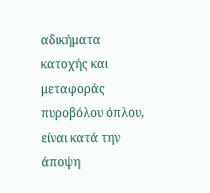αδικήματα κατοχής και μεταφοράς πυροβόλου όπλου, είναι κατά την άποψη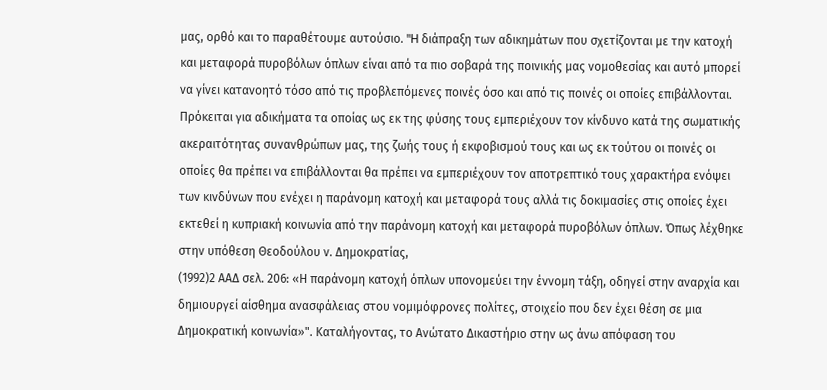μας, ορθό και το παραθέτουμε αυτούσιο. "H διάπραξη των αδικημάτων που σχετίζονται με την κατοχή και μεταφορά πυροβόλων όπλων είναι από τα πιο σοβαρά της ποινικής μας νομοθεσίας και αυτό μπορεί να γίνει κατανοητό τόσο από τις προβλεπόμενες ποινές όσο και από τις ποινές οι οποίες επιβάλλονται. Πρόκειται για αδικήματα τα οποίας ως εκ της φύσης τους εμπεριέχουν τον κίνδυνο κατά της σωματικής ακεραιτότητας συνανθρώπων μας, της ζωής τους ή εκφοβισμού τους και ως εκ τούτου οι ποινές οι οποίες θα πρέπει να επιβάλλονται θα πρέπει να εμπεριέχουν τον αποτρεπτικό τους χαρακτήρα ενόψει των κινδύνων που ενέχει η παράνομη κατοχή και μεταφορά τους αλλά τις δοκιμασίες στις οποίες έχει εκτεθεί η κυπριακή κοινωνία από την παράνομη κατοχή και μεταφορά πυροβόλων όπλων. Όπως λέχθηκε στην υπόθεση Θεοδούλου ν. Δημοκρατίας,
(1992)2 ΑΑΔ σελ. 206: «Η παράνομη κατοχή όπλων υπονομεύει την έννομη τάξη, οδηγεί στην αναρχία και δημιουργεί αίσθημα ανασφάλειας στου νομιμόφρονες πολίτες, στοιχείο που δεν έχει θέση σε μια Δημοκρατική κοινωνία»". Καταλήγοντας, το Ανώτατο Δικαστήριο στην ως άνω απόφαση του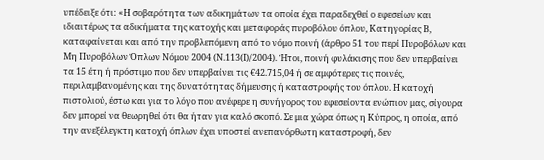υπέδειξε ότι: «Η σοβαρότητα των αδικημάτων τα οποία έχει παραδεχθεί ο εφεσείων και ιδιαιτέρως τα αδικήματα της κατοχής και μεταφοράς πυροβόλου όπλου, Κατηγορίας Β, καταφαίνεται και από την προβλεπόμενη από το νόμο ποινή (άρθρο 51 του περί Πυροβόλων και Μη Πυροβόλων Όπλων Νόμου 2004 (Ν.113(Ι)/2004). Ήτοι, ποινή φυλάκισης που δεν υπερβαίνει τα 15 έτη ή πρόστιμο που δεν υπερβαίνει τις €42.715,04 ή σε αμφότερες τις ποινές, περιλαμβανομένης και της δυνατότητας δήμευσης ή καταστροφής του όπλου. Η κατοχή πιστολιού, έστω και για το λόγο που ανέφερε η συνήγορος του εφεσείοντα ενώπιον μας, σίγουρα δεν μπορεί να θεωρηθεί ότι θα ήταν για καλό σκοπό. Σε μια χώρα όπως η Κύπρος, η οποία, από την ανεξέλεγκτη κατοχή όπλων έχει υποστεί ανεπανόρθωτη καταστροφή, δεν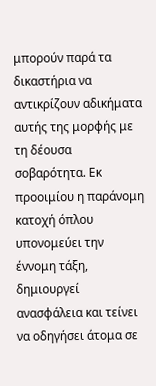μπορούν παρά τα δικαστήρια να αντικρίζουν αδικήματα αυτής της μορφής με τη δέουσα σοβαρότητα. Εκ προοιμίου η παράνομη κατοχή όπλου υπονομεύει την έννομη τάξη, δημιουργεί ανασφάλεια και τείνει να οδηγήσει άτομα σε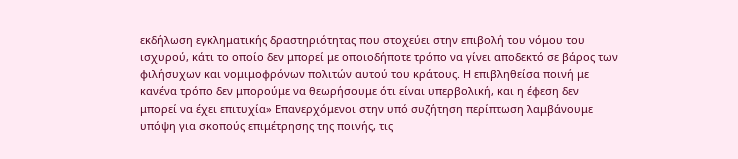εκδήλωση εγκληματικής δραστηριότητας που στοχεύει στην επιβολή του νόμου του ισχυρού, κάτι το οποίο δεν μπορεί με οποιοδήποτε τρόπο να γίνει αποδεκτό σε βάρος των φιλήσυχων και νομιμοφρόνων πολιτών αυτού του κράτους. Η επιβληθείσα ποινή με κανένα τρόπο δεν μπορούμε να θεωρήσουμε ότι είναι υπερβολική, και η έφεση δεν μπορεί να έχει επιτυχία» Επανερχόμενοι στην υπό συζήτηση περίπτωση λαμβάνουμε υπόψη για σκοπούς επιμέτρησης της ποινής, τις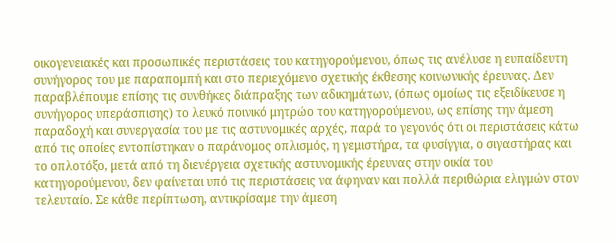οικογενειακές και προσωπικές περιστάσεις του κατηγορούμενου, όπως τις ανέλυσε η ευπαίδευτη συνήγορος του με παραπομπή και στο περιεχόμενο σχετικής έκθεσης κοινωνικής έρευνας. Δεν παραβλέπουμε επίσης τις συνθήκες διάπραξης των αδικημάτων, (όπως ομοίως τις εξειδίκευσε η συνήγορος υπεράσπισης) το λευκό ποινικό μητρώο του κατηγορούμενου, ως επίσης την άμεση παραδοχή και συνεργασία του με τις αστυνομικές αρχές, παρά το γεγονός ότι οι περιστάσεις κάτω από τις οποίες εντοπίστηκαν ο παράνομος οπλισμός, η γεμιστήρα, τα φυσίγγια, ο σιγαστήρας και το οπλοτόξο, μετά από τη διενέργεια σχετικής αστυνομικής έρευνας στην οικία του κατηγορούμενου, δεν φαίνεται υπό τις περιστάσεις να άφηναν και πολλά περιθώρια ελιγμών στον τελευταίο. Σε κάθε περίπτωση, αντικρίσαμε την άμεση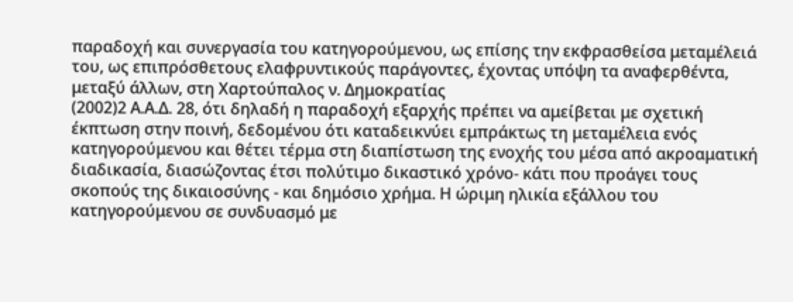παραδοχή και συνεργασία του κατηγορούμενου, ως επίσης την εκφρασθείσα μεταμέλειά του, ως επιπρόσθετους ελαφρυντικούς παράγοντες, έχοντας υπόψη τα αναφερθέντα, μεταξύ άλλων, στη Χαρτούπαλος ν. Δημοκρατίας
(2002)2 Α.Α.Δ. 28, ότι δηλαδή η παραδοχή εξαρχής πρέπει να αμείβεται με σχετική έκπτωση στην ποινή, δεδομένου ότι καταδεικνύει εμπράκτως τη μεταμέλεια ενός κατηγορούμενου και θέτει τέρμα στη διαπίστωση της ενοχής του μέσα από ακροαματική διαδικασία, διασώζοντας έτσι πολύτιμο δικαστικό χρόνο- κάτι που προάγει τους σκοπούς της δικαιοσύνης - και δημόσιο χρήμα. Η ώριμη ηλικία εξάλλου του κατηγορούμενου σε συνδυασμό με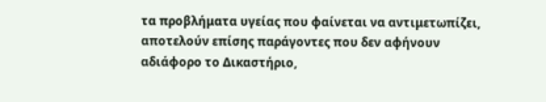τα προβλήματα υγείας που φαίνεται να αντιμετωπίζει, αποτελούν επίσης παράγοντες που δεν αφήνουν αδιάφορο το Δικαστήριο,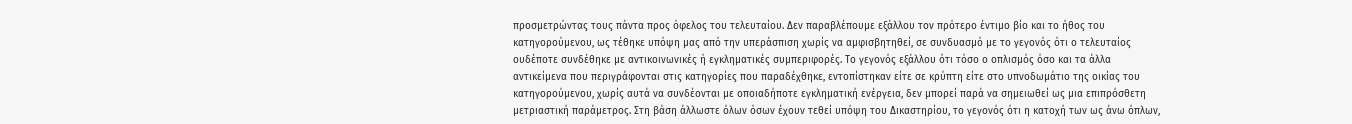προσμετρώντας τους πάντα προς όφελος του τελευταίου. Δεν παραβλέπουμε εξάλλου τον πρότερο έντιμο βίο και το ήθος του κατηγορούμενου, ως τέθηκε υπόψη μας από την υπεράσπιση χωρίς να αμφισβητηθεί, σε συνδυασμό με το γεγονός ότι ο τελευταίος ουδέποτε συνδέθηκε με αντικοινωνικές ή εγκληματικές συμπεριφορές. Το γεγονός εξάλλου ότι τόσο ο οπλισμός όσο και τα άλλα αντικείμενα που περιγράφονται στις κατηγορίες που παραδέχθηκε, εντοπίστηκαν είτε σε κρύπτη είτε στο υπνοδωμάτιο της οικίας του κατηγορούμενου, χωρίς αυτά να συνδέονται με οποιαδήποτε εγκληματική ενέργεια, δεν μπορεί παρά να σημειωθεί ως μια επιπρόσθετη μετριαστική παράμετρος. Στη βάση άλλωστε όλων όσων έχουν τεθεί υπόψη του Δικαστηρίου, το γεγονός ότι η κατοχή των ως άνω όπλων,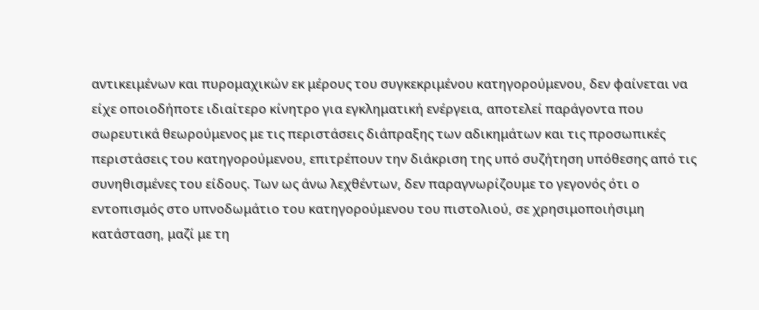αντικειμένων και πυρομαχικών εκ μέρους του συγκεκριμένου κατηγορούμενου, δεν φαίνεται να είχε οποιοδήποτε ιδιαίτερο κίνητρο για εγκληματική ενέργεια, αποτελεί παράγοντα που σωρευτικά θεωρούμενος με τις περιστάσεις διάπραξης των αδικημάτων και τις προσωπικές περιστάσεις του κατηγορούμενου, επιτρέπουν την διάκριση της υπό συζήτηση υπόθεσης από τις συνηθισμένες του είδους. Των ως άνω λεχθέντων, δεν παραγνωρίζουμε το γεγονός ότι ο εντοπισμός στο υπνοδωμάτιο του κατηγορούμενου του πιστολιού, σε χρησιμοποιήσιμη κατάσταση, μαζί με τη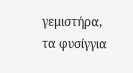γεμιστήρα, τα φυσίγγια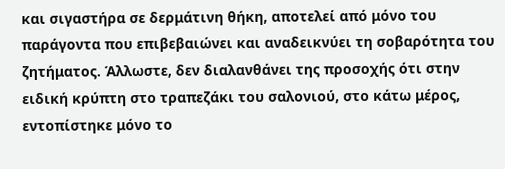και σιγαστήρα σε δερμάτινη θήκη, αποτελεί από μόνο του παράγοντα που επιβεβαιώνει και αναδεικνύει τη σοβαρότητα του ζητήματος. Άλλωστε, δεν διαλανθάνει της προσοχής ότι στην ειδική κρύπτη στο τραπεζάκι του σαλονιού, στο κάτω μέρος, εντοπίστηκε μόνο το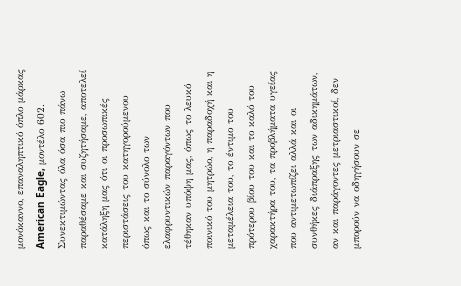μονόκαννο, επαναληπτικό όπλο μάρκας American Eagle, μοντέλο 602. Συνεκτιμώντας όλα όσα πιο πάνω παραθέσαμε και συζητήσαμε, αποτελεί κατάληξη μας ότι οι προσωπικές περιστάσεις του κατηγορούμενου όπως και το σύνολο των ελαφρυντικών παραγόντων που τέθηκαν υπόψη μας, όπως το λευκό ποινικό του μητρώο, η παραδοχή και η μεταμέλεια του, το έντιμο του πρότερου βίου του και το καλό του χαρακτήρα του, τα προβλήματα υγείας που αντιμετωπίζει αλλά και οι συνθήκες διάπραξης των αδικημάτων, αν και παράγοντες μετριαστικοί, δεν μπορούν να οδηγήσουν σε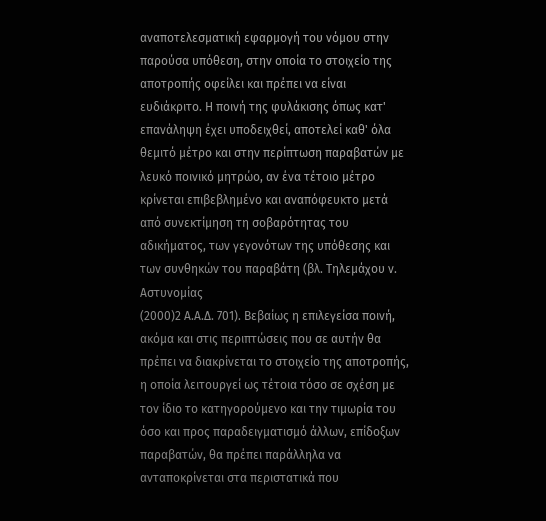αναποτελεσματική εφαρμογή του νόμου στην παρούσα υπόθεση, στην οποία το στοιχείο της αποτροπής οφείλει και πρέπει να είναι ευδιάκριτο. Η ποινή της φυλάκισης όπως κατ' επανάληψη έχει υποδειχθεί, αποτελεί καθ' όλα θεμιτό μέτρο και στην περίπτωση παραβατών με λευκό ποινικό μητρώο, αν ένα τέτοιο μέτρο κρίνεται επιβεβλημένο και αναπόφευκτο μετά από συνεκτίμηση τη σοβαρότητας του αδικήματος, των γεγονότων της υπόθεσης και των συνθηκών του παραβάτη (βλ. Τηλεμάχου ν. Αστυνομίας
(2000)2 Α.Α.Δ. 701). Βεβαίως η επιλεγείσα ποινή, ακόμα και στις περιπτώσεις που σε αυτήν θα πρέπει να διακρίνεται το στοιχείο της αποτροπής, η οποία λειτουργεί ως τέτοια τόσο σε σχέση με τον ίδιο το κατηγορούμενο και την τιμωρία του όσο και προς παραδειγματισμό άλλων, επίδοξων παραβατών, θα πρέπει παράλληλα να ανταποκρίνεται στα περιστατικά που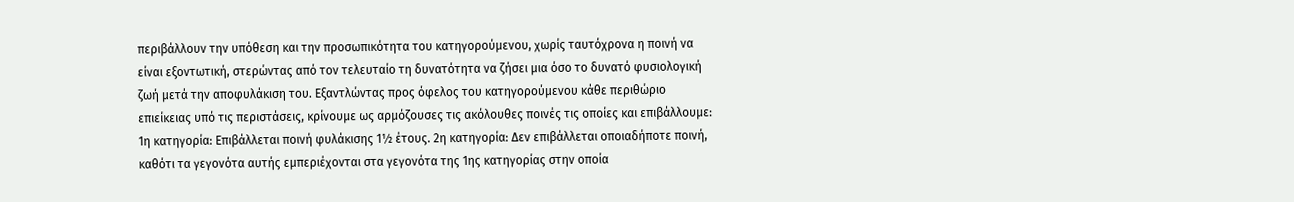περιβάλλουν την υπόθεση και την προσωπικότητα του κατηγορούμενου, χωρίς ταυτόχρονα η ποινή να είναι εξοντωτική, στερώντας από τον τελευταίο τη δυνατότητα να ζήσει μια όσο το δυνατό φυσιολογική ζωή μετά την αποφυλάκιση του. Εξαντλώντας προς όφελος του κατηγορούμενου κάθε περιθώριο επιείκειας υπό τις περιστάσεις, κρίνουμε ως αρμόζουσες τις ακόλουθες ποινές τις οποίες και επιβάλλουμε: 1η κατηγορία: Επιβάλλεται ποινή φυλάκισης 1½ έτους. 2η κατηγορία: Δεν επιβάλλεται οποιαδήποτε ποινή, καθότι τα γεγονότα αυτής εμπεριέχονται στα γεγονότα της 1ης κατηγορίας στην οποία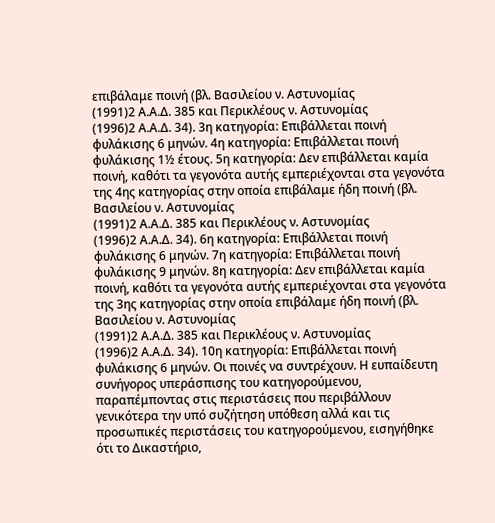επιβάλαμε ποινή (βλ. Βασιλείου ν. Αστυνομίας
(1991)2 Α.Α.Δ. 385 και Περικλέους ν. Αστυνομίας
(1996)2 Α.Α.Δ. 34). 3η κατηγορία: Επιβάλλεται ποινή φυλάκισης 6 μηνών. 4η κατηγορία: Επιβάλλεται ποινή φυλάκισης 1½ έτους. 5η κατηγορία: Δεν επιβάλλεται καμία ποινή, καθότι τα γεγονότα αυτής εμπεριέχονται στα γεγονότα της 4ης κατηγορίας στην οποία επιβάλαμε ήδη ποινή (βλ. Βασιλείου ν. Αστυνομίας
(1991)2 Α.Α.Δ. 385 και Περικλέους ν. Αστυνομίας
(1996)2 Α.Α.Δ. 34). 6η κατηγορία: Επιβάλλεται ποινή φυλάκισης 6 μηνών. 7η κατηγορία: Επιβάλλεται ποινή φυλάκισης 9 μηνών. 8η κατηγορία: Δεν επιβάλλεται καμία ποινή, καθότι τα γεγονότα αυτής εμπεριέχονται στα γεγονότα της 3ης κατηγορίας στην οποία επιβάλαμε ήδη ποινή (βλ. Βασιλείου ν. Αστυνομίας
(1991)2 Α.Α.Δ. 385 και Περικλέους ν. Αστυνομίας
(1996)2 Α.Α.Δ. 34). 10η κατηγορία: Επιβάλλεται ποινή φυλάκισης 6 μηνών. Οι ποινές να συντρέχουν. Η ευπαίδευτη συνήγορος υπεράσπισης του κατηγορούμενου, παραπέμποντας στις περιστάσεις που περιβάλλουν γενικότερα την υπό συζήτηση υπόθεση αλλά και τις προσωπικές περιστάσεις του κατηγορούμενου, εισηγήθηκε ότι το Δικαστήριο,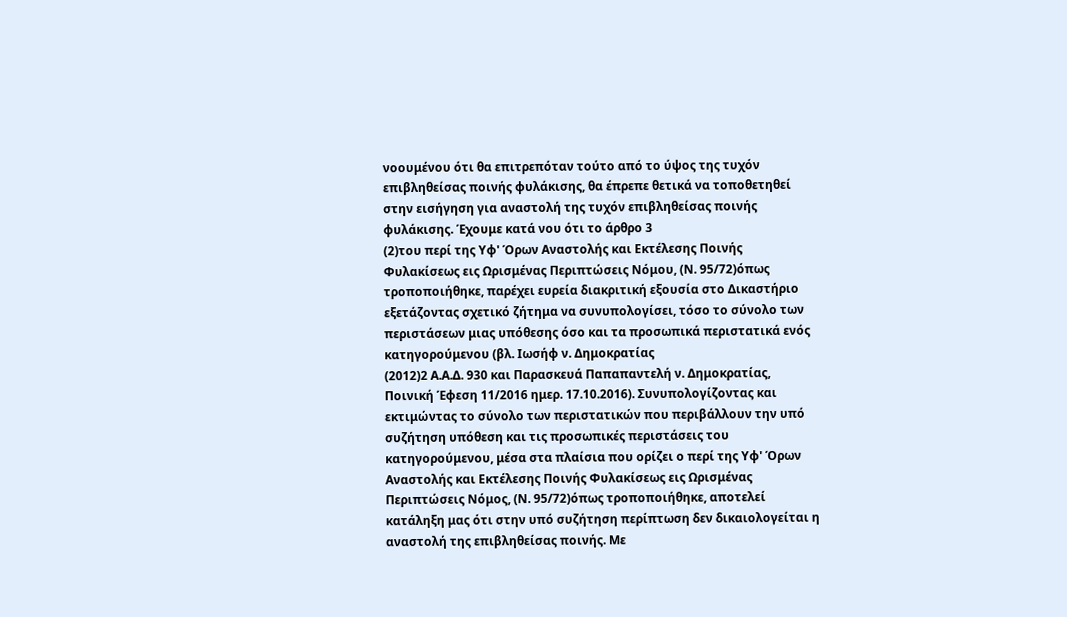νοουμένου ότι θα επιτρεπόταν τούτο από το ύψος της τυχόν επιβληθείσας ποινής φυλάκισης, θα έπρεπε θετικά να τοποθετηθεί στην εισήγηση για αναστολή της τυχόν επιβληθείσας ποινής φυλάκισης. Έχουμε κατά νου ότι το άρθρο 3
(2)του περί της Υφ' Όρων Αναστολής και Εκτέλεσης Ποινής Φυλακίσεως εις Ωρισμένας Περιπτώσεις Νόμου, (Ν. 95/72)όπως τροποποιήθηκε, παρέχει ευρεία διακριτική εξουσία στο Δικαστήριο εξετάζοντας σχετικό ζήτημα να συνυπολογίσει, τόσο το σύνολο των περιστάσεων μιας υπόθεσης όσο και τα προσωπικά περιστατικά ενός κατηγορούμενου (βλ. Ιωσήφ ν. Δημοκρατίας
(2012)2 Α.Α.Δ. 930 και Παρασκευά Παπαπαντελή ν. Δημοκρατίας, Ποινική Έφεση 11/2016 ημερ. 17.10.2016). Συνυπολογίζοντας και εκτιμώντας το σύνολο των περιστατικών που περιβάλλουν την υπό συζήτηση υπόθεση και τις προσωπικές περιστάσεις του κατηγορούμενου, μέσα στα πλαίσια που ορίζει ο περί της Υφ' Όρων Αναστολής και Εκτέλεσης Ποινής Φυλακίσεως εις Ωρισμένας Περιπτώσεις Νόμος, (Ν. 95/72)όπως τροποποιήθηκε, αποτελεί κατάληξη μας ότι στην υπό συζήτηση περίπτωση δεν δικαιολογείται η αναστολή της επιβληθείσας ποινής. Με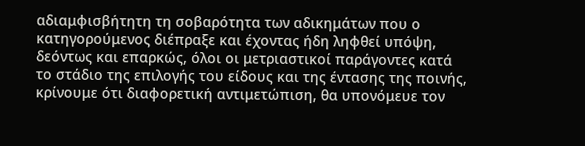αδιαμφισβήτητη τη σοβαρότητα των αδικημάτων που ο κατηγορούμενος διέπραξε και έχοντας ήδη ληφθεί υπόψη, δεόντως και επαρκώς, όλοι οι μετριαστικοί παράγοντες κατά το στάδιο της επιλογής του είδους και της έντασης της ποινής, κρίνουμε ότι διαφορετική αντιμετώπιση, θα υπονόμευε τον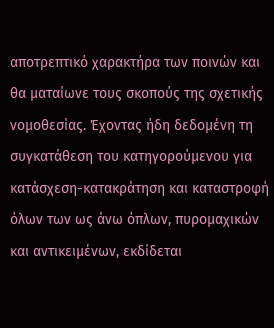αποτρεπτικό χαρακτήρα των ποινών και θα ματαίωνε τους σκοπούς της σχετικής νομοθεσίας. Έχοντας ήδη δεδομένη τη συγκατάθεση του κατηγορούμενου για κατάσχεση-κατακράτηση και καταστροφή όλων των ως άνω όπλων, πυρομαχικών και αντικειμένων, εκδίδεται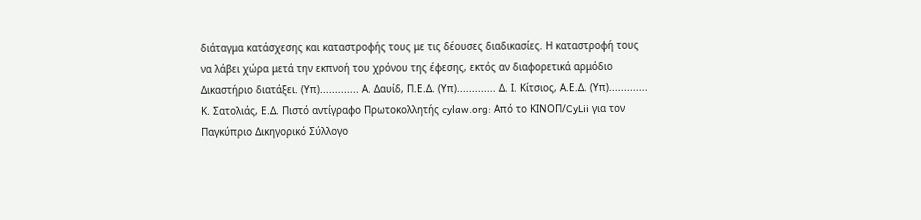διάταγμα κατάσχεσης και καταστροφής τους με τις δέουσες διαδικασίες. Η καταστροφή τους να λάβει χώρα μετά την εκπνοή του χρόνου της έφεσης, εκτός αν διαφορετικά αρμόδιο Δικαστήριο διατάξει. (Υπ)............. Α. Δαυίδ, Π.Ε.Δ. (Υπ)............. Δ. Ι. Κίτσιος, Α.Ε.Δ. (Υπ)............. Κ. Σατολιάς, Ε.Δ. Πιστό αντίγραφο Πρωτοκολλητής cylaw.org: Από το ΚΙΝOΠ/CyLii για τον Παγκύπριο Δικηγορικό Σύλλογο